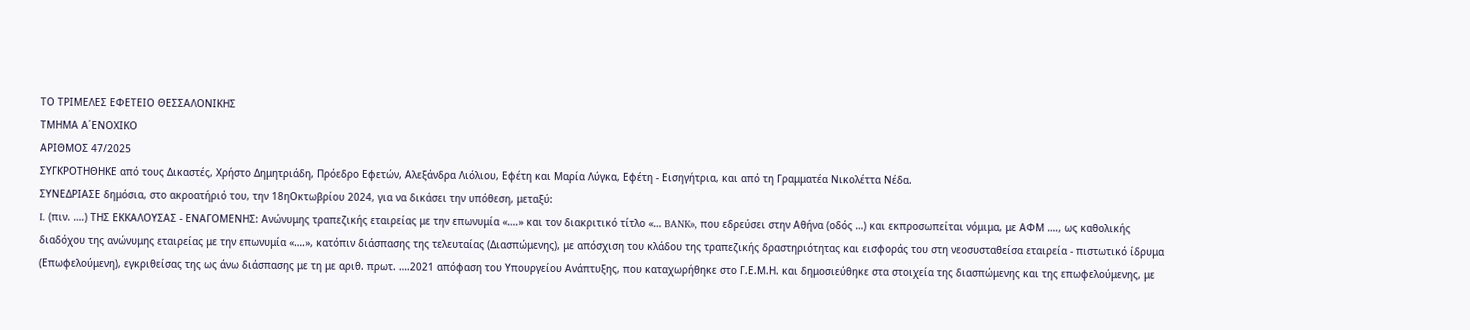ΤΟ ΤΡΙΜΕΛΕΣ ΕΦΕΤΕΙΟ ΘΕΣΣΑΛΟΝΙΚΗΣ
ΤΜΗΜΑ Α΄ΕΝΟΧΙΚΟ
ΑΡΙΘΜΟΣ 47/2025
ΣΥΓΚΡΟΤΗΘΗΚΕ από τους Δικαστές, Χρήστο Δημητριάδη, Πρόεδρο Εφετών, Αλεξάνδρα Λιόλιου, Εφέτη και Μαρία Λύγκα, Εφέτη - Εισηγήτρια, και από τη Γραμματέα Νικολέττα Νέδα.
ΣΥΝΕΔΡΙΑΣΕ δημόσια, στο ακροατήριό του, την 18ηΟκτωβρίου 2024, για να δικάσει την υπόθεση, μεταξύ:
I. (πιν. ….) ΤΗΣ ΕΚΚΑΛΟΥΣΑΣ - ΕΝΑΓΟΜΕΝΗΣ: Ανώνυμης τραπεζικής εταιρείας με την επωνυμία «….» και τον διακριτικό τίτλο «… BANK», που εδρεύσει στην Αθήνα (οδός …) και εκπροσωπείται νόμιμα, με ΑΦΜ …., ως καθολικής διαδόχου της ανώνυμης εταιρείας με την επωνυμία «….», κατόπιν διάσπασης της τελευταίας (Διασπώμενης), με απόσχιση του κλάδου της τραπεζικής δραστηριότητας και εισφοράς του στη νεοσυσταθείσα εταιρεία - πιστωτικό ίδρυμα (Επωφελούμενη), εγκριθείσας της ως άνω διάσπασης με τη με αριθ. πρωτ. ….2021 απόφαση του Υπουργείου Ανάπτυξης, που καταχωρήθηκε στο Γ.Ε.Μ.Η. και δημοσιεύθηκε στα στοιχεία της διασπώμενης και της επωφελούμενης, με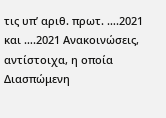τις υπ’ αριθ. πρωτ. ….2021 και ….2021 Ανακοινώσεις, αντίστοιχα, η οποία Διασπώμενη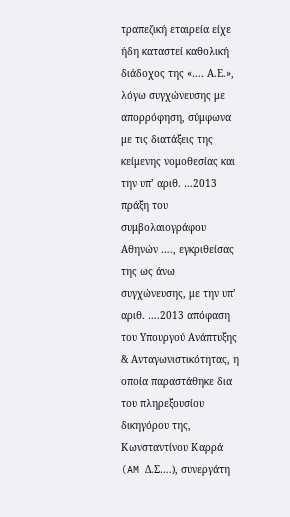τραπεζική εταιρεία είχε ήδη καταστεί καθολική διάδοχος της «…. Α.Ε.», λόγω συγχώνευσης με απορρόφηση, σύμφωνα με τις διατάξεις της κείμενης νομοθεσίας και την υπ’ αριθ. …2013 πράξη του συμβολαιογράφου Αθηνών …., εγκριθείσας της ως άνω συγχώνευσης, με την υπ’ αριθ. ….2013 απόφαση του Υπουργού Ανάπτυξης & Ανταγωνιστικότητας, η οποία παραστάθηκε δια του πληρεξουσίου δικηγόρου της, Κωνσταντίνου Καρρά (AM Δ.Σ….), συνεργάτη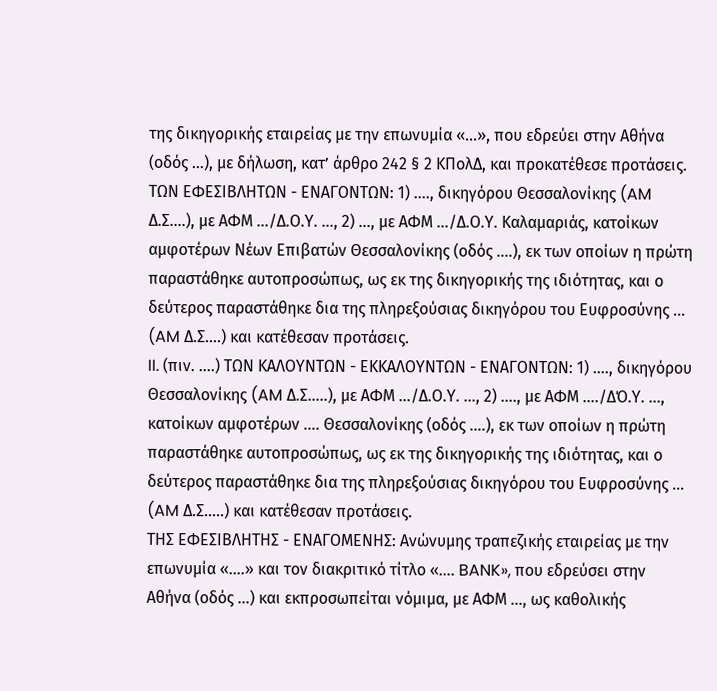της δικηγορικής εταιρείας με την επωνυμία «…», που εδρεύει στην Αθήνα (οδός …), με δήλωση, κατ’ άρθρο 242 § 2 ΚΠολΔ, και προκατέθεσε προτάσεις.
ΤΩΝ ΕΦΕΣΙΒΛΗΤΩΝ - ΕΝΑΓΟΝΤΩΝ: 1) …., δικηγόρου Θεσσαλονίκης (AM Δ.Σ….), με ΑΦΜ …/Δ.Ο.Υ. …, 2) …, με ΑΦΜ …/Δ.Ο.Υ. Καλαμαριάς, κατοίκων αμφοτέρων Νέων Επιβατών Θεσσαλονίκης (οδός ….), εκ των οποίων η πρώτη παραστάθηκε αυτοπροσώπως, ως εκ της δικηγορικής της ιδιότητας, και ο δεύτερος παραστάθηκε δια της πληρεξούσιας δικηγόρου του Ευφροσύνης ... (AM Δ.Σ….) και κατέθεσαν προτάσεις.
II. (πιν. ….) ΤΩΝ ΚΑΛΟΥΝΤΩΝ - ΕΚΚΑΛΟΥΝΤΩΝ - ΕΝΑΓΟΝΤΩΝ: 1) …., δικηγόρου Θεσσαλονίκης (AM Δ.Σ…..), με ΑΦΜ …/Δ.Ο.Υ. …, 2) ...., με ΑΦΜ …./ΔΌ.Υ. …, κατοίκων αμφοτέρων …. Θεσσαλονίκης (οδός ….), εκ των οποίων η πρώτη παραστάθηκε αυτοπροσώπως, ως εκ της δικηγορικής της ιδιότητας, και ο δεύτερος παραστάθηκε δια της πληρεξούσιας δικηγόρου του Ευφροσύνης ... (AM Δ.Σ…..) και κατέθεσαν προτάσεις.
ΤΗΣ ΕΦΕΣΙΒΛΗΤΗΣ - ΕΝΑΓΟΜΕΝΗΣ: Ανώνυμης τραπεζικής εταιρείας με την επωνυμία «….» και τον διακριτικό τίτλο «…. BANK», που εδρεύσει στην Αθήνα (οδός …) και εκπροσωπείται νόμιμα, με ΑΦΜ …, ως καθολικής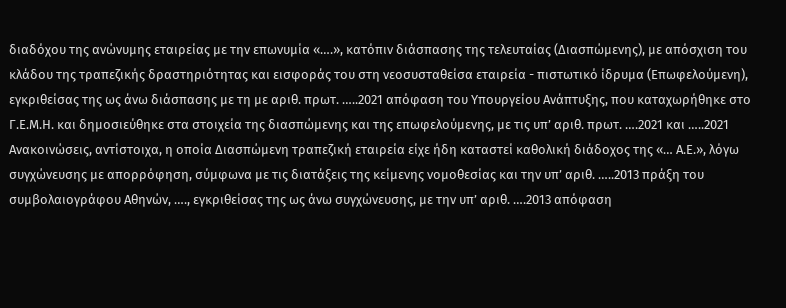διαδόχου της ανώνυμης εταιρείας με την επωνυμία «….», κατόπιν διάσπασης της τελευταίας (Διασπώμενης), με απόσχιση του κλάδου της τραπεζικής δραστηριότητας και εισφοράς του στη νεοσυσταθείσα εταιρεία - πιστωτικό ίδρυμα (Επωφελούμενη), εγκριθείσας της ως άνω διάσπασης με τη με αριθ. πρωτ. …..2021 απόφαση του Υπουργείου Ανάπτυξης, που καταχωρήθηκε στο Γ.Ε.Μ.Η. και δημοσιεύθηκε στα στοιχεία της διασπώμενης και της επωφελούμενης, με τις υπ’ αριθ. πρωτ. ….2021 και …..2021 Ανακοινώσεις, αντίστοιχα, η οποία Διασπώμενη τραπεζική εταιρεία είχε ήδη καταστεί καθολική διάδοχος της «… Α.Ε.», λόγω συγχώνευσης με απορρόφηση, σύμφωνα με τις διατάξεις της κείμενης νομοθεσίας και την υπ’ αριθ. …..2013 πράξη του συμβολαιογράφου Αθηνών, …., εγκριθείσας της ως άνω συγχώνευσης, με την υπ’ αριθ. ….2013 απόφαση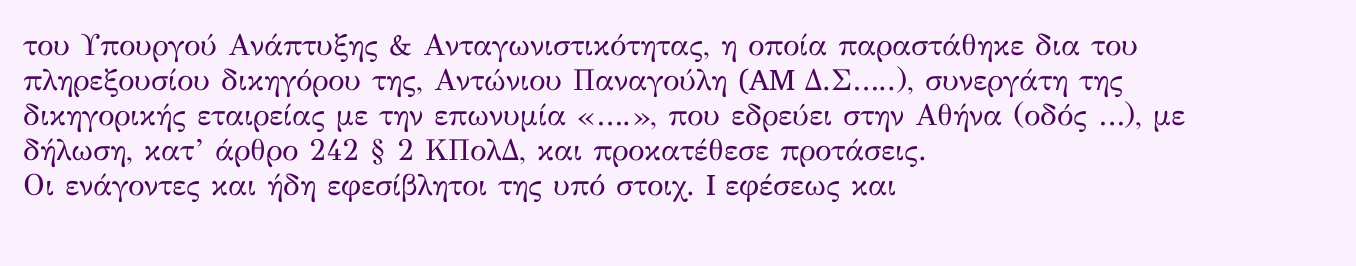του Υπουργού Ανάπτυξης & Ανταγωνιστικότητας, η οποία παραστάθηκε δια του πληρεξουσίου δικηγόρου της, Αντώνιου Παναγούλη (AM Δ.Σ…..), συνεργάτη της δικηγορικής εταιρείας με την επωνυμία «….», που εδρεύει στην Αθήνα (οδός …), με δήλωση, κατ’ άρθρο 242 § 2 ΚΠολΔ, και προκατέθεσε προτάσεις.
Οι ενάγοντες και ήδη εφεσίβλητοι της υπό στοιχ. I εφέσεως και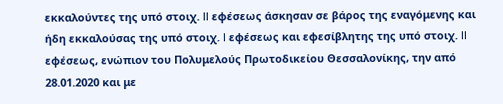εκκαλούντες της υπό στοιχ. II εφέσεως άσκησαν σε βάρος της εναγόμενης και ήδη εκκαλούσας της υπό στοιχ. I εφέσεως και εφεσίβλητης της υπό στοιχ. II εφέσεως, ενώπιον του Πολυμελούς Πρωτοδικείου Θεσσαλονίκης, την από 28.01.2020 και με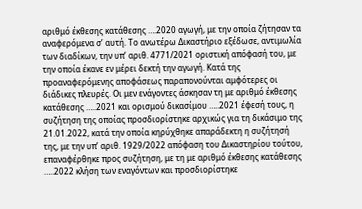αριθμό έκθεσης κατάθεσης ….2020 αγωγή, με την οποία ζήτησαν τα αναφερόμενα σ’ αυτή. Το ανωτέρω Δικαστήριο εξέδωσε, αντιμωλία των διαδίκων, την υπ’ αριθ. 4771/2021 οριστική απόφασή του, με την οποία έκανε εν μέρει δεκτή την αγωγή. Κατά της προαναφερόμενης αποφάσεως παραπονούνται αμφότερες οι διάδικες πλευρές. Οι μεν ενάγοντες άσκησαν τη με αριθμό έκθεσης κατάθεσης …..2021 και ορισμού δικασίμου …..2021 έφεσή τους, η συζήτηση της οποίας προσδιορίστηκε αρχικώς για τη δικάσιμο της 21.01.2022, κατά την οποία κηρύχθηκε απαράδεκτη η συζήτησή της, με την υπ’ αριθ. 1929/2022 απόφαση του Δικαστηρίου τούτου, επαναφέρθηκε προς συζήτηση, με τη με αριθμό έκθεσης κατάθεσης …..2022 κλήση των εναγόντων και προσδιορίστηκε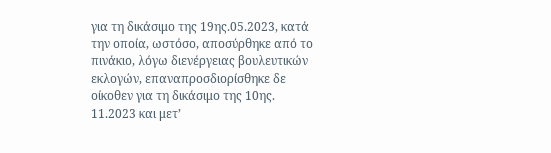για τη δικάσιμο της 19ης.05.2023, κατά την οποία, ωστόσο, αποσύρθηκε από το πινάκιο, λόγω διενέργειας βουλευτικών εκλογών, επαναπροσδιορίσθηκε δε οίκοθεν για τη δικάσιμο της 10ης. 11.2023 και μετ’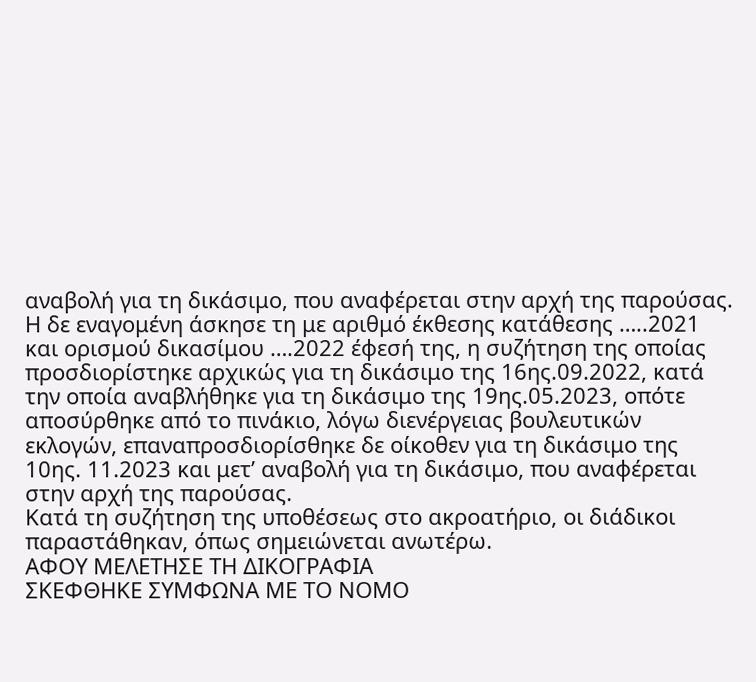αναβολή για τη δικάσιμο, που αναφέρεται στην αρχή της παρούσας. Η δε εναγομένη άσκησε τη με αριθμό έκθεσης κατάθεσης …..2021 και ορισμού δικασίμου ….2022 έφεσή της, η συζήτηση της οποίας προσδιορίστηκε αρχικώς για τη δικάσιμο της 16ης.09.2022, κατά την οποία αναβλήθηκε για τη δικάσιμο της 19ης.05.2023, οπότε αποσύρθηκε από το πινάκιο, λόγω διενέργειας βουλευτικών εκλογών, επαναπροσδιορίσθηκε δε οίκοθεν για τη δικάσιμο της 10ης. 11.2023 και μετ’ αναβολή για τη δικάσιμο, που αναφέρεται στην αρχή της παρούσας.
Κατά τη συζήτηση της υποθέσεως στο ακροατήριο, οι διάδικοι παραστάθηκαν, όπως σημειώνεται ανωτέρω.
ΑΦΟΥ ΜΕΛΕΤΗΣΕ ΤΗ ΔΙΚΟΓΡΑΦΙΑ
ΣΚΕΦΘΗΚΕ ΣΥΜΦΩΝΑ ΜΕ ΤΟ ΝΟΜΟ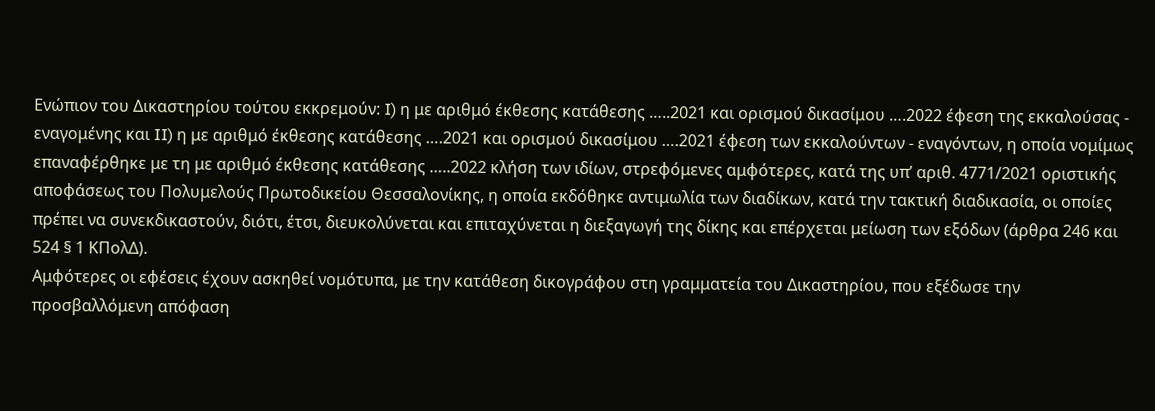Ενώπιον του Δικαστηρίου τούτου εκκρεμούν: I) η με αριθμό έκθεσης κατάθεσης …..2021 και ορισμού δικασίμου ….2022 έφεση της εκκαλούσας - εναγομένης και II) η με αριθμό έκθεσης κατάθεσης ….2021 και ορισμού δικασίμου ….2021 έφεση των εκκαλούντων - εναγόντων, η οποία νομίμως επαναφέρθηκε με τη με αριθμό έκθεσης κατάθεσης …..2022 κλήση των ιδίων, στρεφόμενες αμφότερες, κατά της υπ’ αριθ. 4771/2021 οριστικής αποφάσεως του Πολυμελούς Πρωτοδικείου Θεσσαλονίκης, η οποία εκδόθηκε αντιμωλία των διαδίκων, κατά την τακτική διαδικασία, οι οποίες πρέπει να συνεκδικαστούν, διότι, έτσι, διευκολύνεται και επιταχύνεται η διεξαγωγή της δίκης και επέρχεται μείωση των εξόδων (άρθρα 246 και 524 § 1 ΚΠολΔ).
Αμφότερες οι εφέσεις έχουν ασκηθεί νομότυπα, με την κατάθεση δικογράφου στη γραμματεία του Δικαστηρίου, που εξέδωσε την προσβαλλόμενη απόφαση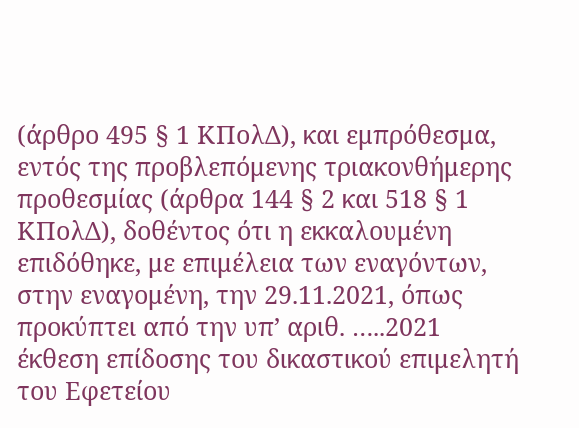(άρθρο 495 § 1 ΚΠολΔ), και εμπρόθεσμα, εντός της προβλεπόμενης τριακονθήμερης προθεσμίας (άρθρα 144 § 2 και 518 § 1 ΚΠολΔ), δοθέντος ότι η εκκαλουμένη επιδόθηκε, με επιμέλεια των εναγόντων, στην εναγομένη, την 29.11.2021, όπως προκύπτει από την υπ’ αριθ. …..2021 έκθεση επίδοσης του δικαστικού επιμελητή του Εφετείου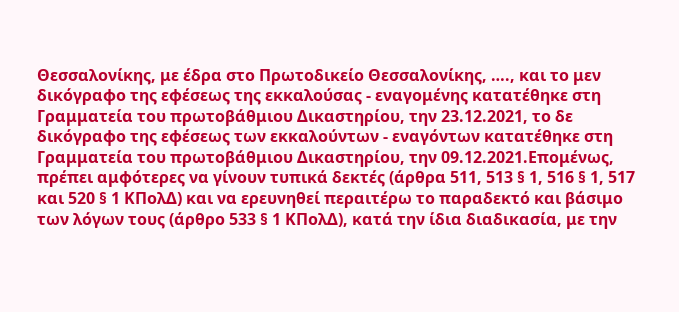Θεσσαλονίκης, με έδρα στο Πρωτοδικείο Θεσσαλονίκης, …., και το μεν δικόγραφο της εφέσεως της εκκαλούσας - εναγομένης κατατέθηκε στη Γραμματεία του πρωτοβάθμιου Δικαστηρίου, την 23.12.2021, το δε δικόγραφο της εφέσεως των εκκαλούντων - εναγόντων κατατέθηκε στη Γραμματεία του πρωτοβάθμιου Δικαστηρίου, την 09.12.2021.Επομένως, πρέπει αμφότερες να γίνουν τυπικά δεκτές (άρθρα 511, 513 § 1, 516 § 1, 517 και 520 § 1 ΚΠολΔ) και να ερευνηθεί περαιτέρω το παραδεκτό και βάσιμο των λόγων τους (άρθρο 533 § 1 ΚΠολΔ), κατά την ίδια διαδικασία, με την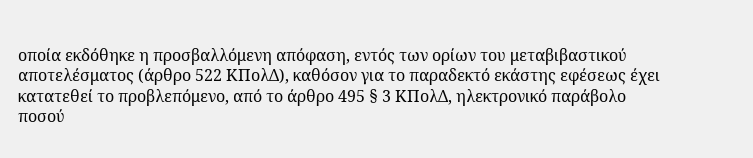οποία εκδόθηκε η προσβαλλόμενη απόφαση, εντός των ορίων του μεταβιβαστικού αποτελέσματος (άρθρο 522 ΚΠολΔ), καθόσον για το παραδεκτό εκάστης εφέσεως έχει κατατεθεί το προβλεπόμενο, από το άρθρο 495 § 3 ΚΠολΔ, ηλεκτρονικό παράβολο ποσού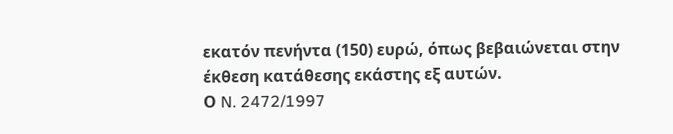εκατόν πενήντα (150) ευρώ, όπως βεβαιώνεται στην έκθεση κατάθεσης εκάστης εξ αυτών.
Ο N. 2472/1997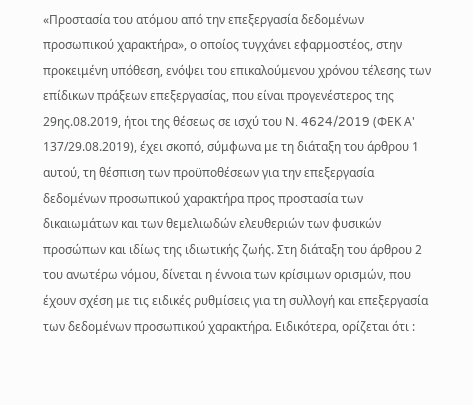«Προστασία του ατόμου από την επεξεργασία δεδομένων προσωπικού χαρακτήρα», ο οποίος τυγχάνει εφαρμοστέος, στην προκειμένη υπόθεση, ενόψει του επικαλούμενου χρόνου τέλεσης των επίδικων πράξεων επεξεργασίας, που είναι προγενέστερος της 29ης.08.2019, ήτοι της θέσεως σε ισχύ του N. 4624/2019 (ΦΕΚ Α' 137/29.08.2019), έχει σκοπό, σύμφωνα με τη διάταξη του άρθρου 1 αυτού, τη θέσπιση των προϋποθέσεων για την επεξεργασία δεδομένων προσωπικού χαρακτήρα προς προστασία των δικαιωμάτων και των θεμελιωδών ελευθεριών των φυσικών προσώπων και ιδίως της ιδιωτικής ζωής. Στη διάταξη του άρθρου 2 του ανωτέρω νόμου, δίνεται η έννοια των κρίσιμων ορισμών, που έχουν σχέση με τις ειδικές ρυθμίσεις για τη συλλογή και επεξεργασία των δεδομένων προσωπικού χαρακτήρα. Ειδικότερα, ορίζεται ότι :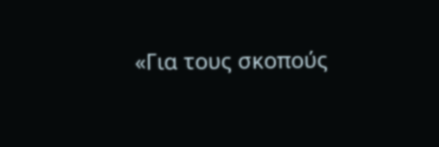«Για τους σκοπούς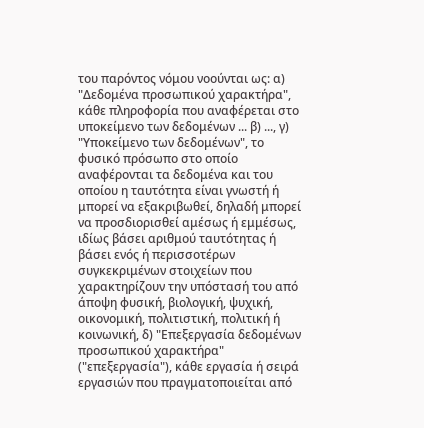του παρόντος νόμου νοούνται ως: α) "Δεδομένα προσωπικού χαρακτήρα", κάθε πληροφορία που αναφέρεται στο υποκείμενο των δεδομένων ... β) ..., γ) "Υποκείμενο των δεδομένων", το φυσικό πρόσωπο στο οποίο αναφέρονται τα δεδομένα και του οποίου η ταυτότητα είναι γνωστή ή μπορεί να εξακριβωθεί, δηλαδή μπορεί να προσδιορισθεί αμέσως ή εμμέσως, ιδίως βάσει αριθμού ταυτότητας ή βάσει ενός ή περισσοτέρων συγκεκριμένων στοιχείων που χαρακτηρίζουν την υπόστασή του από άποψη φυσική, βιολογική, ψυχική, οικονομική, πολιτιστική, πολιτική ή κοινωνική, δ) "Επεξεργασία δεδομένων προσωπικού χαρακτήρα" ("επεξεργασία"), κάθε εργασία ή σειρά εργασιών που πραγματοποιείται από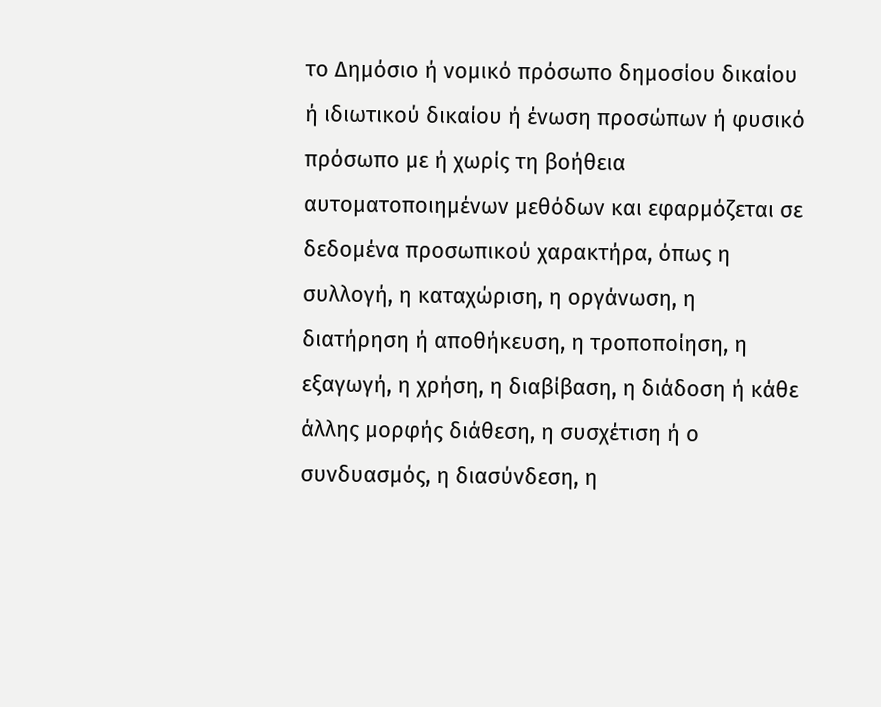το Δημόσιο ή νομικό πρόσωπο δημοσίου δικαίου ή ιδιωτικού δικαίου ή ένωση προσώπων ή φυσικό πρόσωπο με ή χωρίς τη βοήθεια αυτοματοποιημένων μεθόδων και εφαρμόζεται σε δεδομένα προσωπικού χαρακτήρα, όπως η συλλογή, η καταχώριση, η οργάνωση, η διατήρηση ή αποθήκευση, η τροποποίηση, η εξαγωγή, η χρήση, η διαβίβαση, η διάδοση ή κάθε άλλης μορφής διάθεση, η συσχέτιση ή ο συνδυασμός, η διασύνδεση, η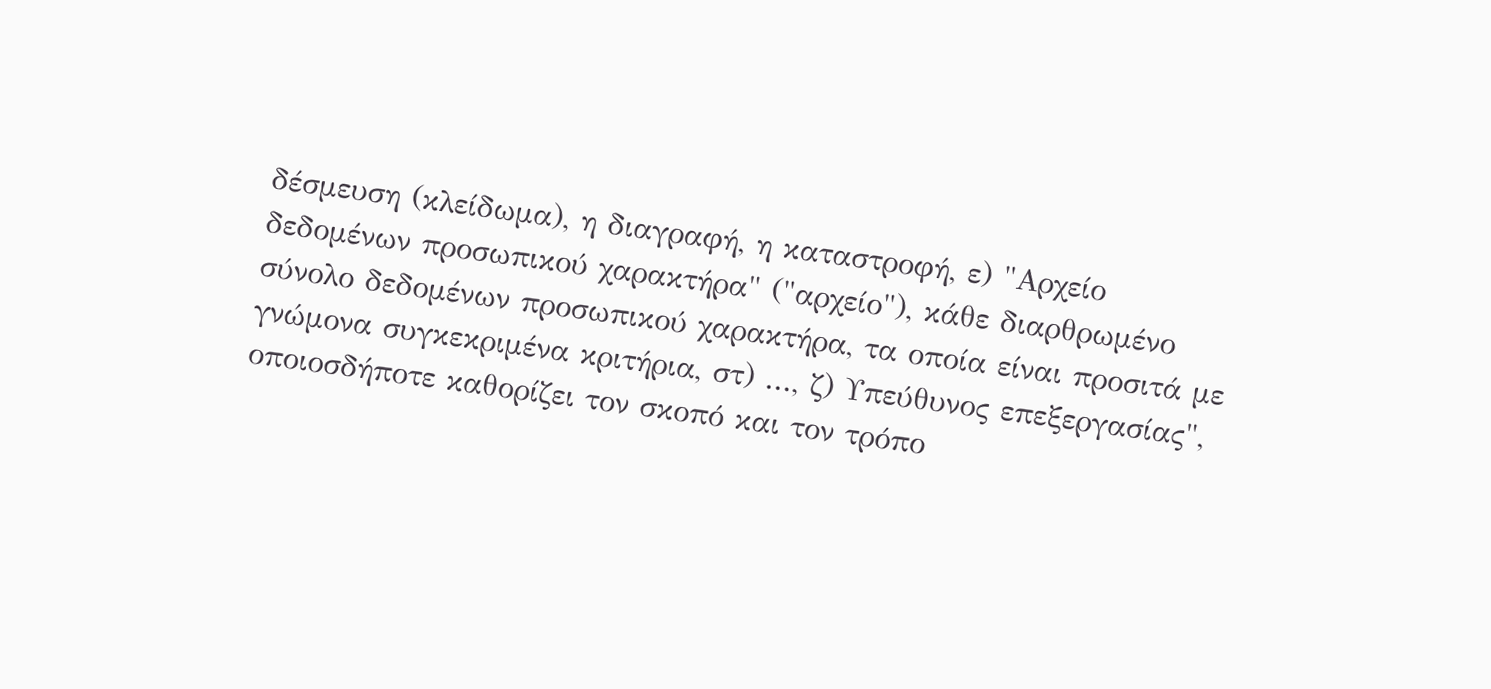δέσμευση (κλείδωμα), η διαγραφή, η καταστροφή, ε) "Αρχείο δεδομένων προσωπικού χαρακτήρα" ("αρχείο"), κάθε διαρθρωμένο σύνολο δεδομένων προσωπικού χαρακτήρα, τα οποία είναι προσιτά με γνώμονα συγκεκριμένα κριτήρια, στ) ..., ζ) Υπεύθυνος επεξεργασίας", οποιοσδήποτε καθορίζει τον σκοπό και τον τρόπο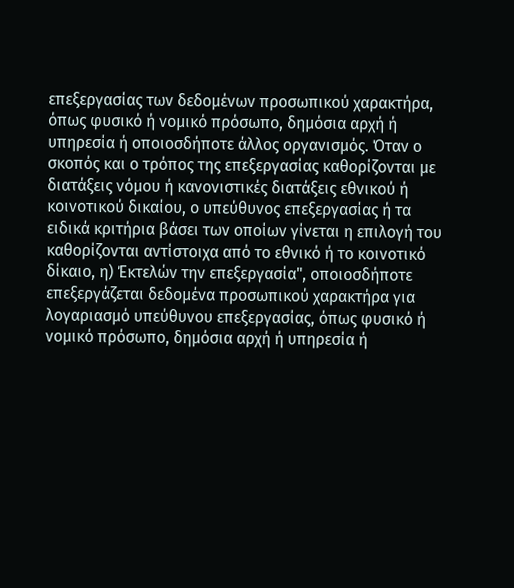επεξεργασίας των δεδομένων προσωπικού χαρακτήρα, όπως φυσικό ή νομικό πρόσωπο, δημόσια αρχή ή υπηρεσία ή οποιοσδήποτε άλλος οργανισμός. Όταν ο σκοπός και ο τρόπος της επεξεργασίας καθορίζονται με διατάξεις νόμου ή κανονιστικές διατάξεις εθνικού ή κοινοτικού δικαίου, ο υπεύθυνος επεξεργασίας ή τα ειδικά κριτήρια βάσει των οποίων γίνεται η επιλογή του καθορίζονται αντίστοιχα από το εθνικό ή το κοινοτικό δίκαιο, η) Έκτελών την επεξεργασία", οποιοσδήποτε επεξεργάζεται δεδομένα προσωπικού χαρακτήρα για λογαριασμό υπεύθυνου επεξεργασίας, όπως φυσικό ή νομικό πρόσωπο, δημόσια αρχή ή υπηρεσία ή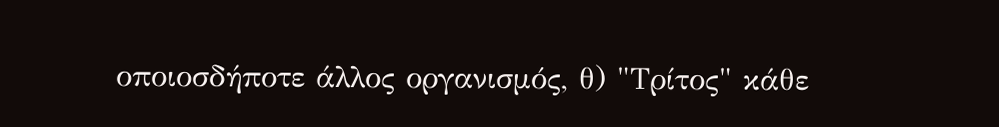οποιοσδήποτε άλλος οργανισμός, θ) "Τρίτος" κάθε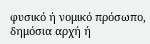φυσικό ή νομικό πρόσωπο, δημόσια αρχή ή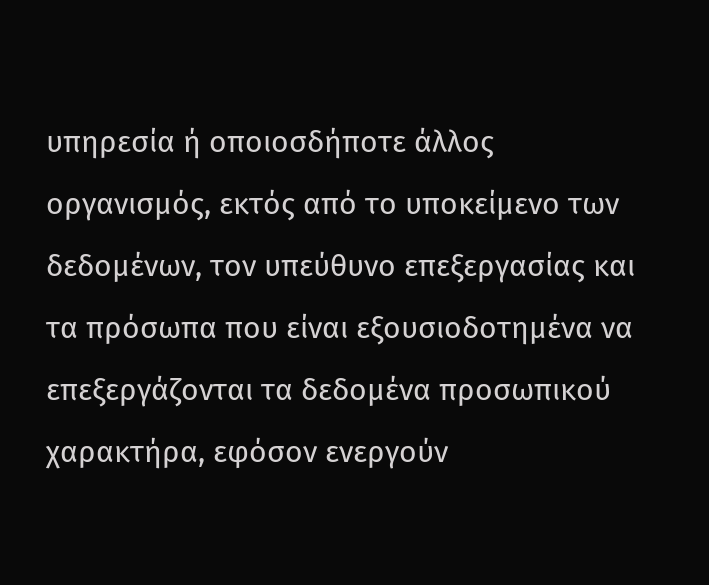υπηρεσία ή οποιοσδήποτε άλλος οργανισμός, εκτός από το υποκείμενο των δεδομένων, τον υπεύθυνο επεξεργασίας και τα πρόσωπα που είναι εξουσιοδοτημένα να επεξεργάζονται τα δεδομένα προσωπικού χαρακτήρα, εφόσον ενεργούν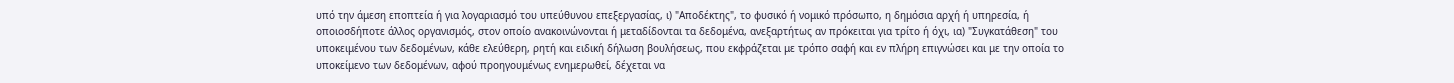υπό την άμεση εποπτεία ή για λογαριασμό του υπεύθυνου επεξεργασίας, ι) "Αποδέκτης", το φυσικό ή νομικό πρόσωπο, η δημόσια αρχή ή υπηρεσία, ή οποιοσδήποτε άλλος οργανισμός, στον οποίο ανακοινώνονται ή μεταδίδονται τα δεδομένα, ανεξαρτήτως αν πρόκειται για τρίτο ή όχι, ια) "Συγκατάθεση" του υποκειμένου των δεδομένων, κάθε ελεύθερη, ρητή και ειδική δήλωση βουλήσεως, που εκφράζεται με τρόπο σαφή και εν πλήρη επιγνώσει και με την οποία το υποκείμενο των δεδομένων, αφού προηγουμένως ενημερωθεί, δέχεται να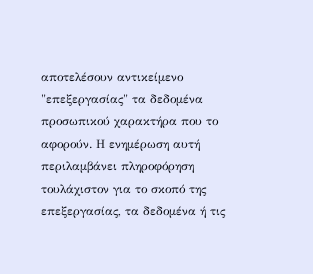αποτελέσουν αντικείμενο "επεξεργασίας" τα δεδομένα προσωπικού χαρακτήρα που το αφορούν. Η ενημέρωση αυτή περιλαμβάνει πληροφόρηση τουλάχιστον για το σκοπό της επεξεργασίας, τα δεδομένα ή τις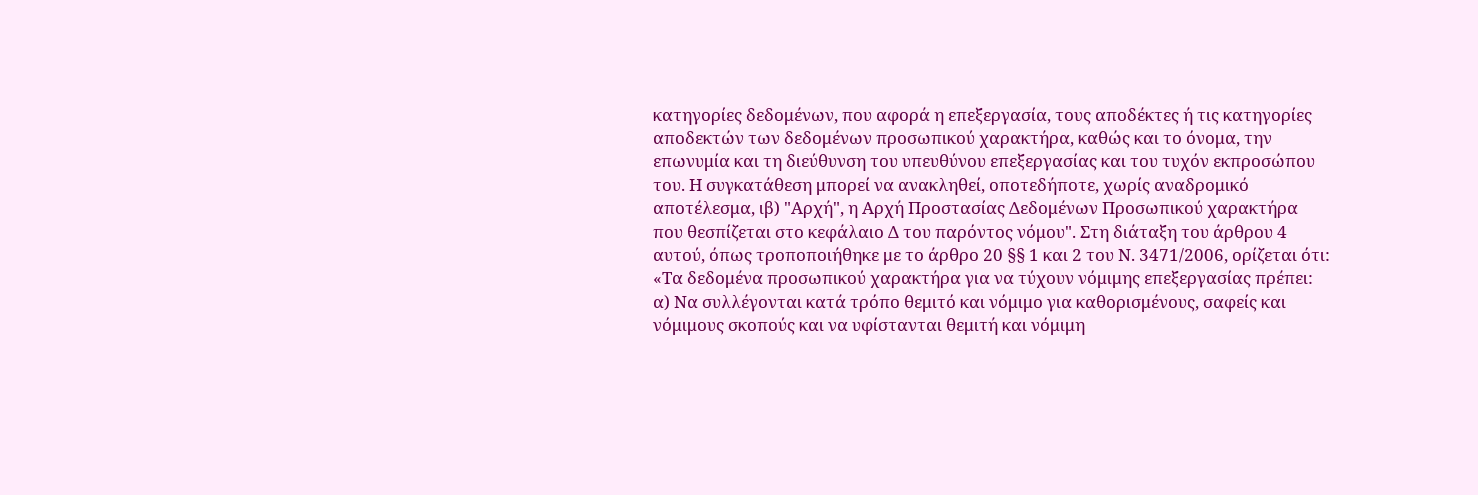κατηγορίες δεδομένων, που αφορά η επεξεργασία, τους αποδέκτες ή τις κατηγορίες αποδεκτών των δεδομένων προσωπικού χαρακτήρα, καθώς και το όνομα, την επωνυμία και τη διεύθυνση του υπευθύνου επεξεργασίας και του τυχόν εκπροσώπου του. Η συγκατάθεση μπορεί να ανακληθεί, οποτεδήποτε, χωρίς αναδρομικό αποτέλεσμα, ιβ) "Αρχή", η Αρχή Προστασίας Δεδομένων Προσωπικού χαρακτήρα που θεσπίζεται στο κεφάλαιο Δ του παρόντος νόμου". Στη διάταξη του άρθρου 4 αυτού, όπως τροποποιήθηκε με το άρθρο 20 §§ 1 και 2 του Ν. 3471/2006, ορίζεται ότι: «Τα δεδομένα προσωπικού χαρακτήρα για να τύχουν νόμιμης επεξεργασίας πρέπει: α) Να συλλέγονται κατά τρόπο θεμιτό και νόμιμο για καθορισμένους, σαφείς και νόμιμους σκοπούς και να υφίστανται θεμιτή και νόμιμη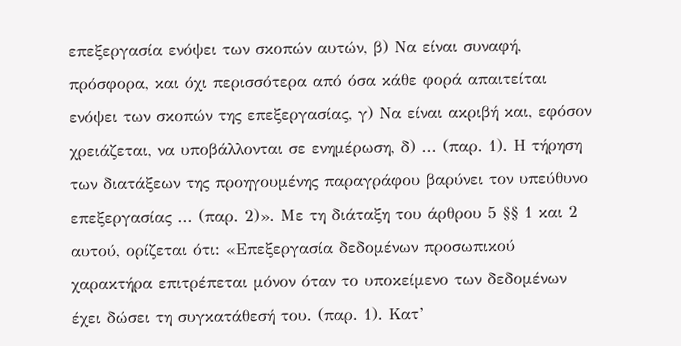επεξεργασία ενόψει των σκοπών αυτών, β) Να είναι συναφή, πρόσφορα, και όχι περισσότερα από όσα κάθε φορά απαιτείται ενόψει των σκοπών της επεξεργασίας, γ) Να είναι ακριβή και, εφόσον χρειάζεται, να υποβάλλονται σε ενημέρωση, δ) ... (παρ. 1). Η τήρηση των διατάξεων της προηγουμένης παραγράφου βαρύνει τον υπεύθυνο επεξεργασίας ... (παρ. 2)». Με τη διάταξη του άρθρου 5 §§ 1 και 2 αυτού, ορίζεται ότι: «Επεξεργασία δεδομένων προσωπικού χαρακτήρα επιτρέπεται μόνον όταν το υποκείμενο των δεδομένων έχει δώσει τη συγκατάθεσή του. (παρ. 1). Κατ’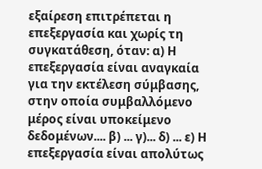εξαίρεση επιτρέπεται η επεξεργασία και χωρίς τη συγκατάθεση, όταν: α) Η επεξεργασία είναι αναγκαία για την εκτέλεση σύμβασης, στην οποία συμβαλλόμενο μέρος είναι υποκείμενο δεδομένων.... β) ... γ)... δ) ... ε) Η επεξεργασία είναι απολύτως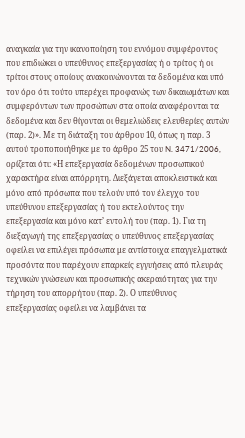αναγκαία για την ικανοποίηση του εννόμου συμφέροντος που επιδιώκει ο υπεύθυνος επεξεργασίας ή ο τρίτος ή οι τρίτοι στους οποίους ανακοινώνονται τα δεδομένα και υπό τον όρο ότι τούτο υπερέχει προφανώς των δικαιωμάτων και συμφερόντων των προσώπων στα οποία αναφέρονται τα δεδομένα και δεν θίγονται οι θεμελιώδεις ελευθερίες αυτών (παρ. 2)». Με τη διάταξη του άρθρου 10, όπως η παρ. 3 αυτού τροποποιήθηκε με το άρθρο 25 του N. 3471/2006, ορίζεται ότι: «Η επεξεργασία δεδομένων προσωπικού χαρακτήρα είναι απόρρητη. Διεξάγεται αποκλειστικά και μόνο από πρόσωπα που τελούν υπό τον έλεγχο του υπεύθυνου επεξεργασίας ή του εκτελούντος την επεξεργασία και μόνο κατ’ εντολή του (παρ. 1). Για τη διεξαγωγή της επεξεργασίας ο υπεύθυνος επεξεργασίας οφείλει να επιλέγει πρόσωπα με αντίστοιχα επαγγελματικά προσόντα που παρέχουν επαρκείς εγγυήσεις από πλευράς τεχνικών γνώσεων και προσωπικής ακεραιότητας για την τήρηση του απορρήτου (παρ. 2). Ο υπεύθυνος επεξεργασίας οφείλει να λαμβάνει τα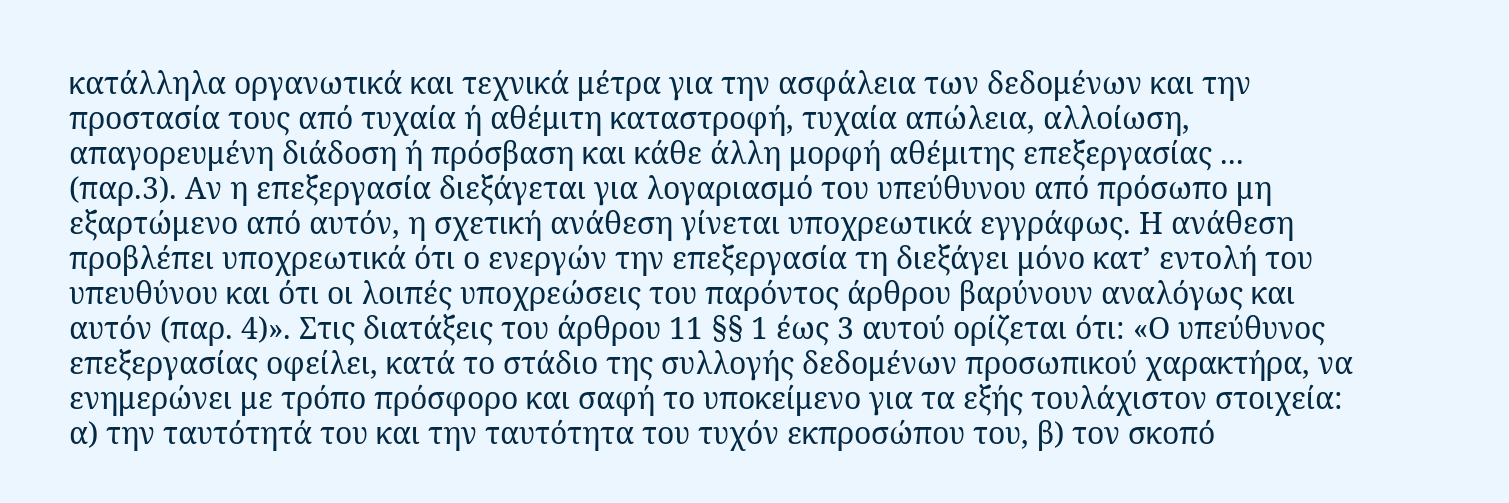κατάλληλα οργανωτικά και τεχνικά μέτρα για την ασφάλεια των δεδομένων και την προστασία τους από τυχαία ή αθέμιτη καταστροφή, τυχαία απώλεια, αλλοίωση, απαγορευμένη διάδοση ή πρόσβαση και κάθε άλλη μορφή αθέμιτης επεξεργασίας ... (παρ.3). Αν η επεξεργασία διεξάγεται για λογαριασμό του υπεύθυνου από πρόσωπο μη εξαρτώμενο από αυτόν, η σχετική ανάθεση γίνεται υποχρεωτικά εγγράφως. Η ανάθεση προβλέπει υποχρεωτικά ότι ο ενεργών την επεξεργασία τη διεξάγει μόνο κατ’ εντολή του υπευθύνου και ότι οι λοιπές υποχρεώσεις του παρόντος άρθρου βαρύνουν αναλόγως και αυτόν (παρ. 4)». Στις διατάξεις του άρθρου 11 §§ 1 έως 3 αυτού ορίζεται ότι: «Ο υπεύθυνος επεξεργασίας οφείλει, κατά το στάδιο της συλλογής δεδομένων προσωπικού χαρακτήρα, να ενημερώνει με τρόπο πρόσφορο και σαφή το υποκείμενο για τα εξής τουλάχιστον στοιχεία: α) την ταυτότητά του και την ταυτότητα του τυχόν εκπροσώπου του, β) τον σκοπό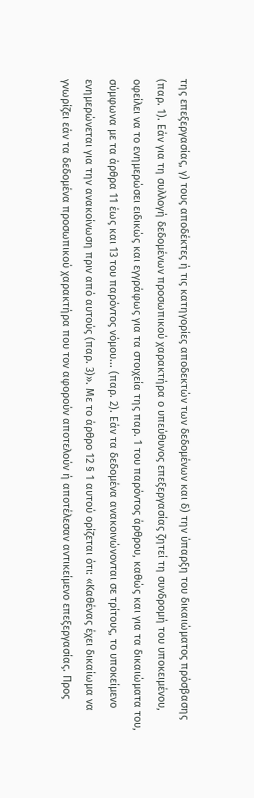της επεξεργασίας, γ) τους αποδέκτες ή τις κατηγορίες αποδεκτών των δεδομένων και δ) την ύπαρξη του δικαιώματος πρόσβασης (παρ. 1). Εάν για τη συλλογή δεδομένων προσωπικού χαρακτήρα ο υπεύθυνος επεξεργασίας ζητεί τη συνδρομή του υποκειμένου, οφείλει να το ενημερώσει ειδικώς και εγγράφως για τα στοιχεία της παρ. 1 του παρόντος άρθρου, καθώς και για τα δικαιώματα του, σύμφωνα με τα άρθρα 11 έως και 13 του παρόντος νόμου... (παρ. 2). Εάν τα δεδομένα ανακοινώνονται σε τρίτους, το υποκείμενο ενημερώνεται για την ανακοίνωση πριν από αυτούς (παρ. 3)». Με το άρθρο 12 § 1 αυτού ορίζεται ότι: «Καθένας έχει δικαίωμα να γνωρίζει εάν τα δεδομένα προσωπικού χαρακτήρα που τον αφορούν αποτελούν ή αποτέλεσαν αντικείμενο επεξεργασίας. Προς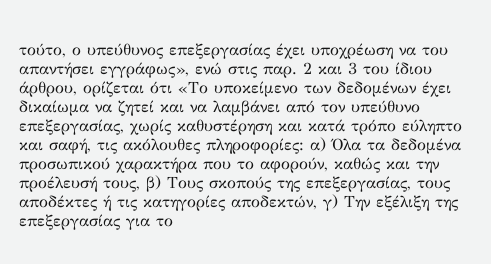τούτο, ο υπεύθυνος επεξεργασίας έχει υποχρέωση να του απαντήσει εγγράφως», ενώ στις παρ. 2 και 3 του ίδιου άρθρου, ορίζεται ότι «Το υποκείμενο των δεδομένων έχει δικαίωμα να ζητεί και να λαμβάνει από τον υπεύθυνο επεξεργασίας, χωρίς καθυστέρηση και κατά τρόπο εύληπτο και σαφή, τις ακόλουθες πληροφορίες: α) Όλα τα δεδομένα προσωπικού χαρακτήρα που το αφορούν, καθώς και την προέλευσή τους, β) Τους σκοπούς της επεξεργασίας, τους αποδέκτες ή τις κατηγορίες αποδεκτών, γ) Την εξέλιξη της επεξεργασίας για το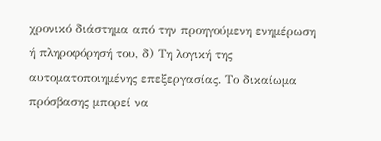χρονικό διάστημα από την προηγούμενη ενημέρωση ή πληροφόρησή του, δ) Τη λογική της αυτοματοποιημένης επεξεργασίας. Το δικαίωμα πρόσβασης μπορεί να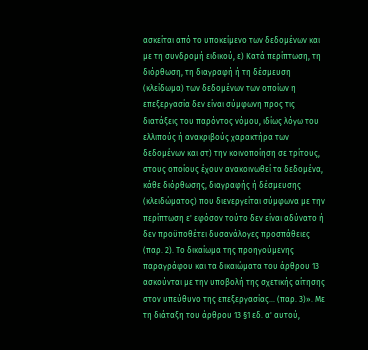ασκείται από το υποκείμενο των δεδομένων και με τη συνδρομή ειδικού, ε) Κατά περίπτωση, τη διόρθωση, τη διαγραφή ή τη δέσμευση (κλείδωμα) των δεδομένων των οποίων η επεξεργασία δεν είναι σύμφωνη προς τις διατάξεις του παρόντος νόμου, ιδίως λόγω του ελλιπούς ή ανακριβούς χαρακτήρα των δεδομένων και στ) την κοινοποίηση σε τρίτους, στους οποίους έχουν ανακοινωθεί τα δεδομένα, κάθε διόρθωσης, διαγραφής ή δέσμευσης (κλειδώματος) που διενεργείται σύμφωνα με την περίπτωση ε' εφόσον τούτο δεν είναι αδύνατο ή δεν προϋποθέτει δυσανάλογες προσπάθειες (παρ. 2). Το δικαίωμα της προηγούμενης παραγράφου και τα δικαιώματα του άρθρου 13 ασκούνται με την υποβολή της σχετικής αίτησης στον υπεύθυνο της επεξεργασίας... (παρ. 3)». Με τη διάταξη του άρθρου 13 §1 εδ. α' αυτού,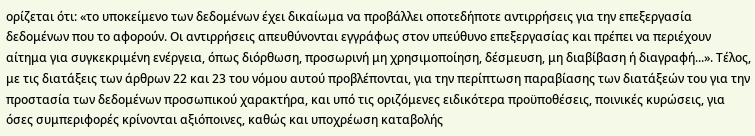ορίζεται ότι: «το υποκείμενο των δεδομένων έχει δικαίωμα να προβάλλει οποτεδήποτε αντιρρήσεις για την επεξεργασία δεδομένων που το αφορούν. Οι αντιρρήσεις απευθύνονται εγγράφως στον υπεύθυνο επεξεργασίας και πρέπει να περιέχουν αίτημα για συγκεκριμένη ενέργεια, όπως διόρθωση, προσωρινή μη χρησιμοποίηση, δέσμευση, μη διαβίβαση ή διαγραφή...». Τέλος, με τις διατάξεις των άρθρων 22 και 23 του νόμου αυτού προβλέπονται, για την περίπτωση παραβίασης των διατάξεών του για την προστασία των δεδομένων προσωπικού χαρακτήρα, και υπό τις οριζόμενες ειδικότερα προϋποθέσεις, ποινικές κυρώσεις, για όσες συμπεριφορές κρίνονται αξιόποινες, καθώς και υποχρέωση καταβολής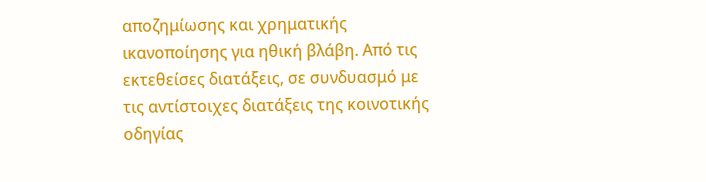αποζημίωσης και χρηματικής ικανοποίησης για ηθική βλάβη. Από τις εκτεθείσες διατάξεις, σε συνδυασμό με τις αντίστοιχες διατάξεις της κοινοτικής οδηγίας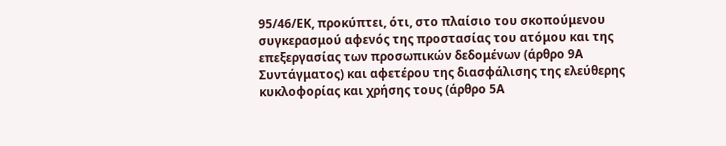95/46/ΕΚ, προκύπτει, ότι, στο πλαίσιο του σκοπούμενου συγκερασμού αφενός της προστασίας του ατόμου και της επεξεργασίας των προσωπικών δεδομένων (άρθρο 9Α Συντάγματος) και αφετέρου της διασφάλισης της ελεύθερης κυκλοφορίας και χρήσης τους (άρθρο 5Α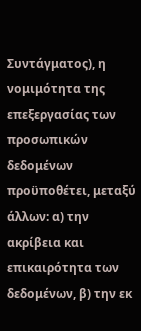Συντάγματος), η νομιμότητα της επεξεργασίας των προσωπικών δεδομένων προϋποθέτει, μεταξύ άλλων: α) την ακρίβεια και επικαιρότητα των δεδομένων, β) την εκ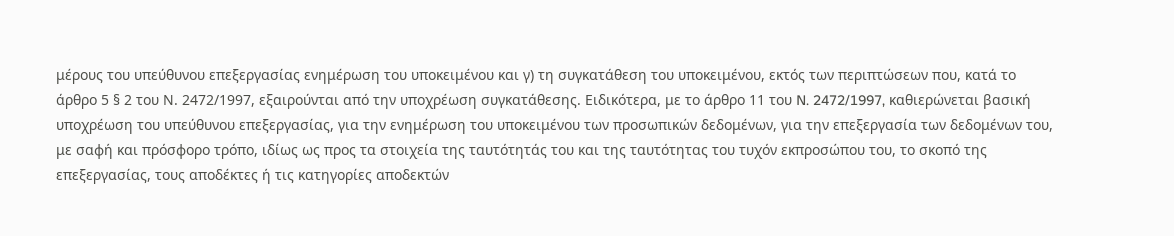μέρους του υπεύθυνου επεξεργασίας ενημέρωση του υποκειμένου και γ) τη συγκατάθεση του υποκειμένου, εκτός των περιπτώσεων που, κατά το άρθρο 5 § 2 του Ν. 2472/1997, εξαιρούνται από την υποχρέωση συγκατάθεσης. Ειδικότερα, με το άρθρο 11 του N. 2472/1997, καθιερώνεται βασική υποχρέωση του υπεύθυνου επεξεργασίας, για την ενημέρωση του υποκειμένου των προσωπικών δεδομένων, για την επεξεργασία των δεδομένων του, με σαφή και πρόσφορο τρόπο, ιδίως ως προς τα στοιχεία της ταυτότητάς του και της ταυτότητας του τυχόν εκπροσώπου του, το σκοπό της επεξεργασίας, τους αποδέκτες ή τις κατηγορίες αποδεκτών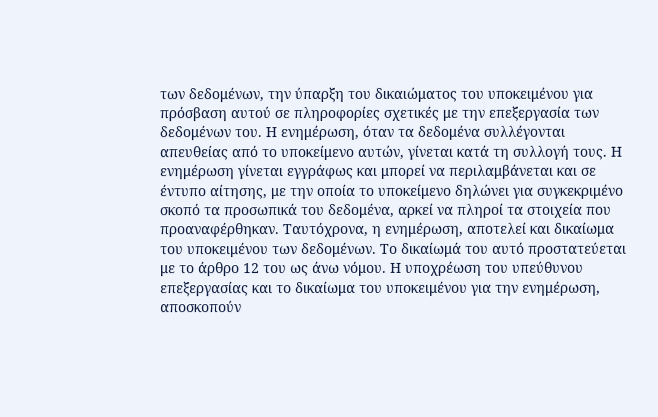των δεδομένων, την ύπαρξη του δικαιώματος του υποκειμένου για πρόσβαση αυτού σε πληροφορίες σχετικές με την επεξεργασία των δεδομένων του. Η ενημέρωση, όταν τα δεδομένα συλλέγονται απευθείας από το υποκείμενο αυτών, γίνεται κατά τη συλλογή τους. Η ενημέρωση γίνεται εγγράφως και μπορεί να περιλαμβάνεται και σε έντυπο αίτησης, με την οποία το υποκείμενο δηλώνει για συγκεκριμένο σκοπό τα προσωπικά του δεδομένα, αρκεί να πληροί τα στοιχεία που προαναφέρθηκαν. Ταυτόχρονα, η ενημέρωση, αποτελεί και δικαίωμα του υποκειμένου των δεδομένων. Το δικαίωμά του αυτό προστατεύεται με το άρθρο 12 του ως άνω νόμου. Η υποχρέωση του υπεύθυνου επεξεργασίας και το δικαίωμα του υποκειμένου για την ενημέρωση, αποσκοπούν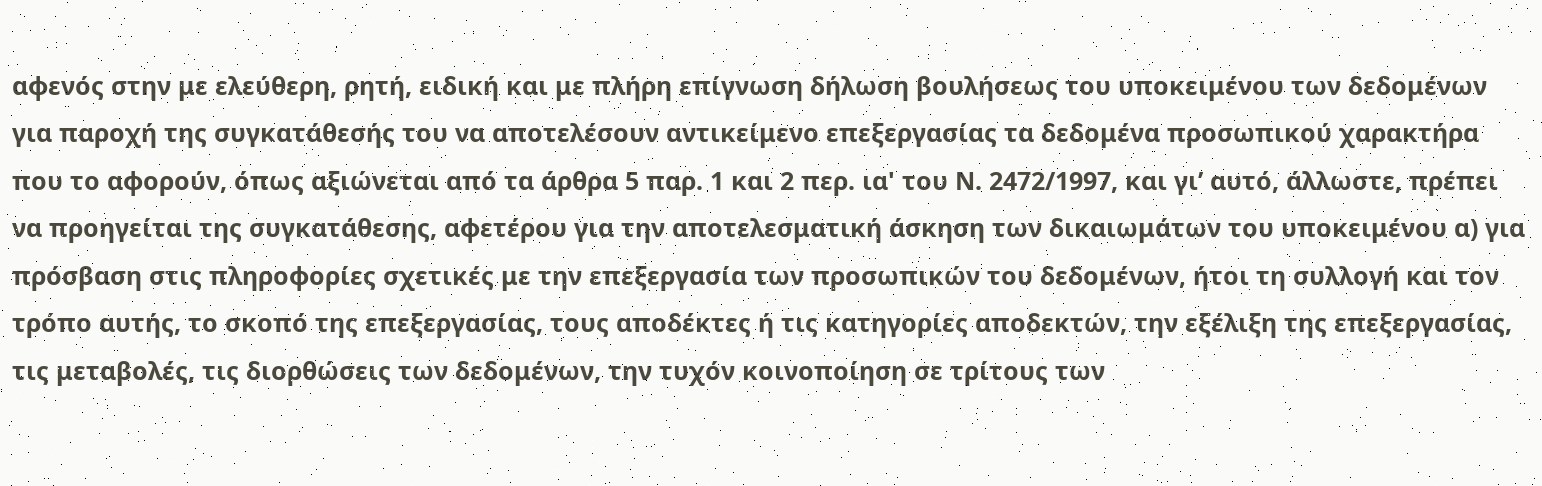αφενός στην με ελεύθερη, ρητή, ειδική και με πλήρη επίγνωση δήλωση βουλήσεως του υποκειμένου των δεδομένων για παροχή της συγκατάθεσής του να αποτελέσουν αντικείμενο επεξεργασίας τα δεδομένα προσωπικού χαρακτήρα που το αφορούν, όπως αξιώνεται από τα άρθρα 5 παρ. 1 και 2 περ. ια' του Ν. 2472/1997, και γι’ αυτό, άλλωστε, πρέπει να προηγείται της συγκατάθεσης, αφετέρου για την αποτελεσματική άσκηση των δικαιωμάτων του υποκειμένου α) για πρόσβαση στις πληροφορίες σχετικές με την επεξεργασία των προσωπικών του δεδομένων, ήτοι τη συλλογή και τον τρόπο αυτής, το σκοπό της επεξεργασίας, τους αποδέκτες ή τις κατηγορίες αποδεκτών, την εξέλιξη της επεξεργασίας, τις μεταβολές, τις διορθώσεις των δεδομένων, την τυχόν κοινοποίηση σε τρίτους των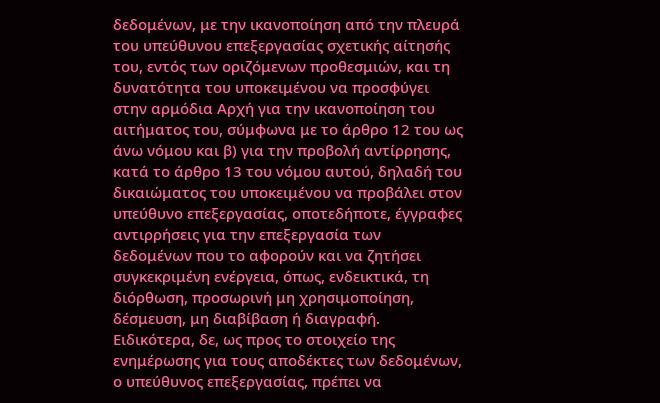δεδομένων, με την ικανοποίηση από την πλευρά του υπεύθυνου επεξεργασίας σχετικής αίτησής του, εντός των οριζόμενων προθεσμιών, και τη δυνατότητα του υποκειμένου να προσφύγει στην αρμόδια Αρχή για την ικανοποίηση του αιτήματος του, σύμφωνα με το άρθρο 12 του ως άνω νόμου και β) για την προβολή αντίρρησης, κατά το άρθρο 13 του νόμου αυτού, δηλαδή του δικαιώματος του υποκειμένου να προβάλει στον υπεύθυνο επεξεργασίας, οποτεδήποτε, έγγραφες αντιρρήσεις για την επεξεργασία των δεδομένων που το αφορούν και να ζητήσει συγκεκριμένη ενέργεια, όπως, ενδεικτικά, τη διόρθωση, προσωρινή μη χρησιμοποίηση, δέσμευση, μη διαβίβαση ή διαγραφή. Ειδικότερα, δε, ως προς το στοιχείο της ενημέρωσης για τους αποδέκτες των δεδομένων, ο υπεύθυνος επεξεργασίας, πρέπει να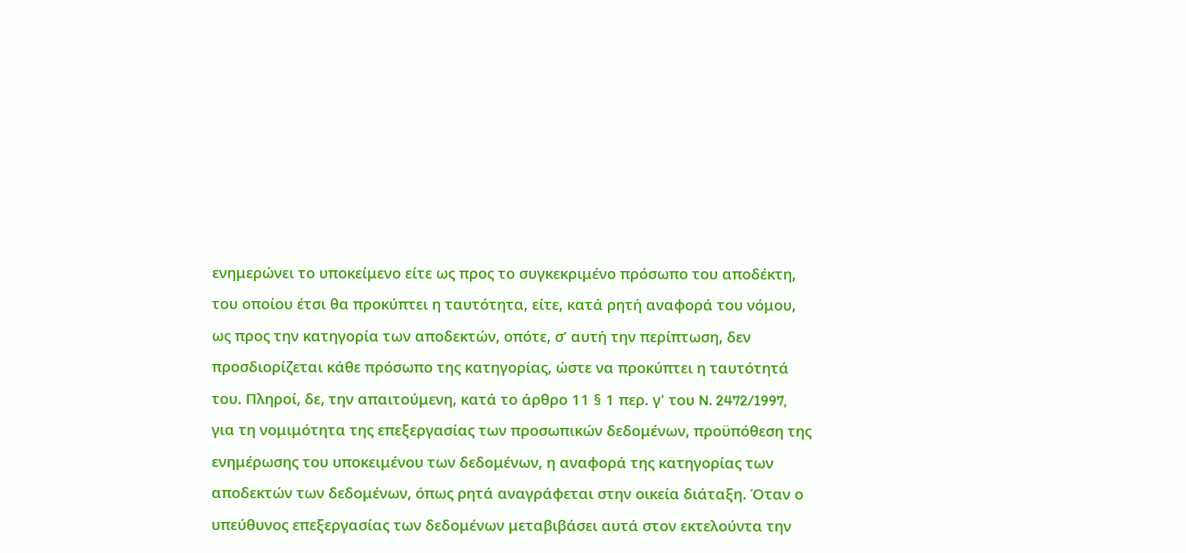ενημερώνει το υποκείμενο είτε ως προς το συγκεκριμένο πρόσωπο του αποδέκτη, του οποίου έτσι θα προκύπτει η ταυτότητα, είτε, κατά ρητή αναφορά του νόμου, ως προς την κατηγορία των αποδεκτών, οπότε, σ’ αυτή την περίπτωση, δεν προσδιορίζεται κάθε πρόσωπο της κατηγορίας, ώστε να προκύπτει η ταυτότητά του. Πληροί, δε, την απαιτούμενη, κατά το άρθρο 11 § 1 περ. γ' του N. 2472/1997, για τη νομιμότητα της επεξεργασίας των προσωπικών δεδομένων, προϋπόθεση της ενημέρωσης του υποκειμένου των δεδομένων, η αναφορά της κατηγορίας των αποδεκτών των δεδομένων, όπως ρητά αναγράφεται στην οικεία διάταξη. Όταν ο υπεύθυνος επεξεργασίας των δεδομένων μεταβιβάσει αυτά στον εκτελούντα την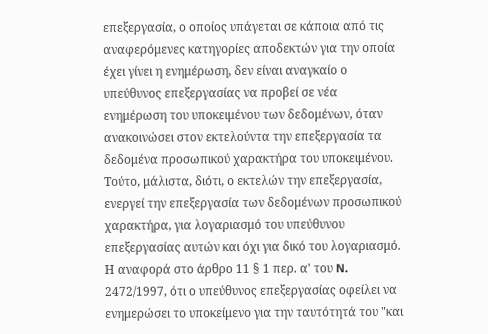επεξεργασία, ο οποίος υπάγεται σε κάποια από τις αναφερόμενες κατηγορίες αποδεκτών για την οποία έχει γίνει η ενημέρωση, δεν είναι αναγκαίο ο υπεύθυνος επεξεργασίας να προβεί σε νέα ενημέρωση του υποκειμένου των δεδομένων, όταν ανακοινώσει στον εκτελούντα την επεξεργασία τα δεδομένα προσωπικού χαρακτήρα του υποκειμένου. Τούτο, μάλιστα, διότι, ο εκτελών την επεξεργασία, ενεργεί την επεξεργασία των δεδομένων προσωπικού χαρακτήρα, για λογαριασμό του υπεύθυνου επεξεργασίας αυτών και όχι για δικό του λογαριασμό. Η αναφορά στο άρθρο 11 § 1 περ. α' του N. 2472/1997, ότι ο υπεύθυνος επεξεργασίας οφείλει να ενημερώσει το υποκείμενο για την ταυτότητά του "και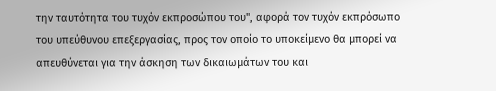την ταυτότητα του τυχόν εκπροσώπου του", αφορά τον τυχόν εκπρόσωπο του υπεύθυνου επεξεργασίας, προς τον οποίο το υποκείμενο θα μπορεί να απευθύνεται για την άσκηση των δικαιωμάτων του και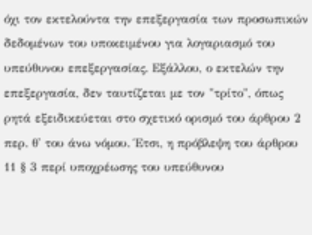όχι τον εκτελούντα την επεξεργασία των προσωπικών δεδομένων του υποκειμένου για λογαριασμό του υπεύθυνου επεξεργασίας. Εξάλλου, ο εκτελών την επεξεργασία, δεν ταυτίζεται με τον "τρίτο", όπως ρητά εξειδικεύεται στο σχετικό ορισμό του άρθρου 2 περ. θ' του άνω νόμου. Έτσι, η πρόβλεψη του άρθρου 11 § 3 περί υποχρέωσης του υπεύθυνου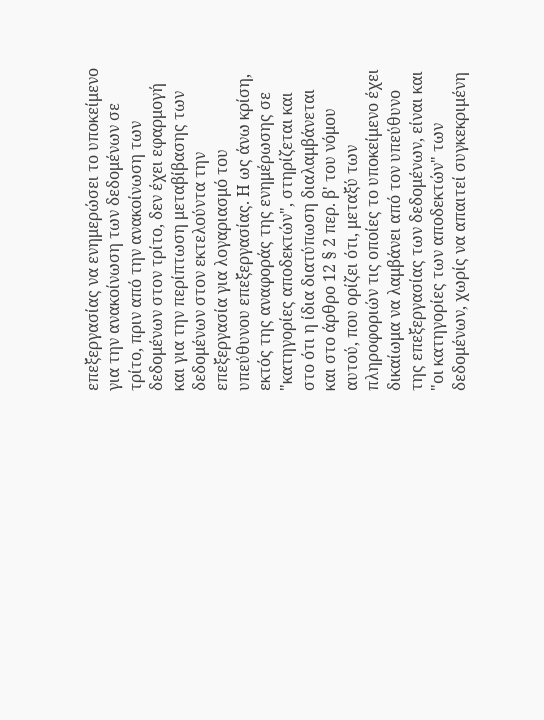επεξεργασίας να ενημερώσει το υποκείμενο για την ανακοίνωση των δεδομένων σε τρίτο, πριν από την ανακοίνωση των δεδομένων στον τρίτο, δεν έχει εφαρμογή και για την περίπτωση μεταβίβασης των δεδομένων στον εκτελούντα την επεξεργασία για λογαριασμό του υπεύθυνου επεξεργασίας. Η ως άνω κρίση, εκτός της αναφοράς της ενημέρωσης σε "κατηγορίες αποδεκτών", στηρίζεται και στο ότι η ίδια διατύπωση διαλαμβάνεται και στο άρθρο 12 § 2 περ. β' του νόμου αυτού, που ορίζει ότι, μεταξύ των πληροφοριών τις οποίες το υποκείμενο έχει δικαίωμα να λαμβάνει από τον υπεύθυνο της επεξεργασίας των δεδομένων, είναι και "οι κατηγορίες των αποδεκτών" των δεδομένων, χωρίς να απαιτεί συγκεκριμένη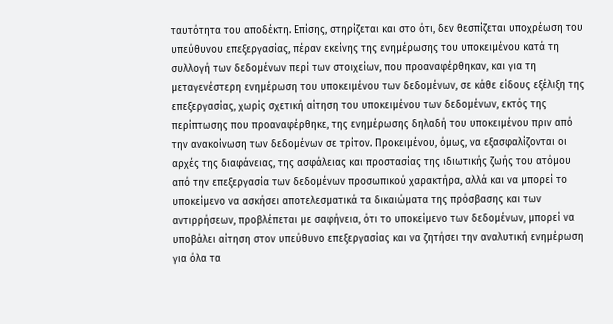ταυτότητα του αποδέκτη. Επίσης, στηρίζεται και στο ότι, δεν θεσπίζεται υποχρέωση του υπεύθυνου επεξεργασίας, πέραν εκείνης της ενημέρωσης του υποκειμένου κατά τη συλλογή των δεδομένων περί των στοιχείων, που προαναφέρθηκαν, και για τη μεταγενέστερη ενημέρωση του υποκειμένου των δεδομένων, σε κάθε είδους εξέλιξη της επεξεργασίας, χωρίς σχετική αίτηση του υποκειμένου των δεδομένων, εκτός της περίπτωσης που προαναφέρθηκε, της ενημέρωσης δηλαδή του υποκειμένου πριν από την ανακοίνωση των δεδομένων σε τρίτον. Προκειμένου, όμως, να εξασφαλίζονται οι αρχές της διαφάνειας, της ασφάλειας και προστασίας της ιδιωτικής ζωής του ατόμου από την επεξεργασία των δεδομένων προσωπικού χαρακτήρα, αλλά και να μπορεί το υποκείμενο να ασκήσει αποτελεσματικά τα δικαιώματα της πρόσβασης και των αντιρρήσεων, προβλέπεται με σαφήνεια, ότι το υποκείμενο των δεδομένων, μπορεί να υποβάλει αίτηση στον υπεύθυνο επεξεργασίας και να ζητήσει την αναλυτική ενημέρωση για όλα τα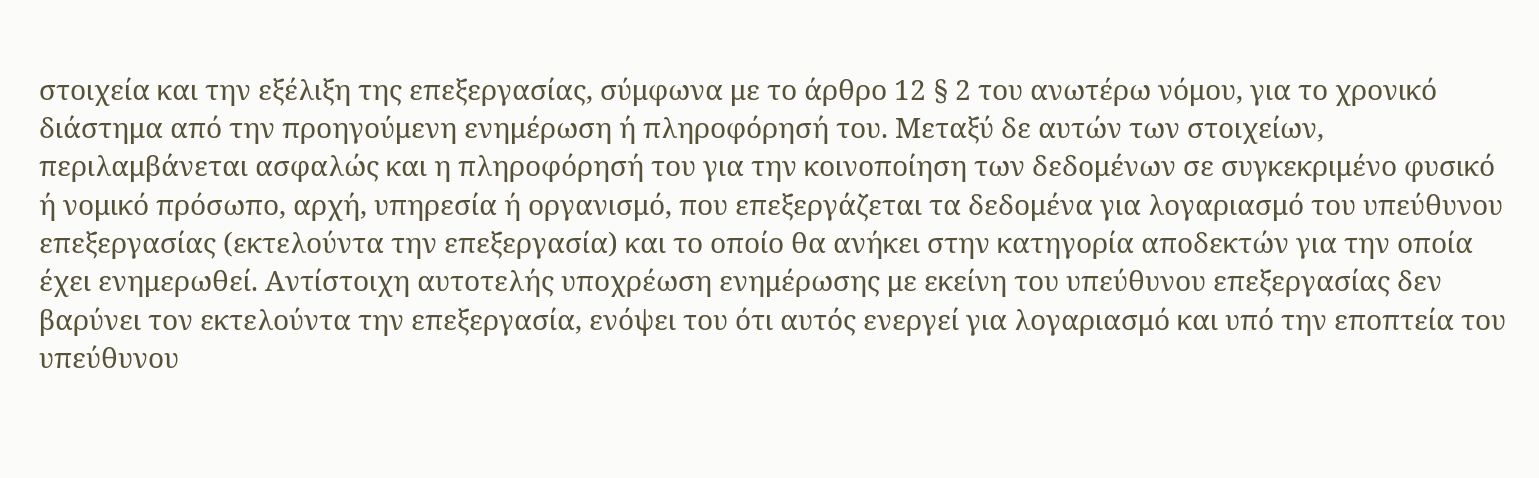στοιχεία και την εξέλιξη της επεξεργασίας, σύμφωνα με το άρθρο 12 § 2 του ανωτέρω νόμου, για το χρονικό διάστημα από την προηγούμενη ενημέρωση ή πληροφόρησή του. Μεταξύ δε αυτών των στοιχείων, περιλαμβάνεται ασφαλώς και η πληροφόρησή του για την κοινοποίηση των δεδομένων σε συγκεκριμένο φυσικό ή νομικό πρόσωπο, αρχή, υπηρεσία ή οργανισμό, που επεξεργάζεται τα δεδομένα για λογαριασμό του υπεύθυνου επεξεργασίας (εκτελούντα την επεξεργασία) και το οποίο θα ανήκει στην κατηγορία αποδεκτών για την οποία έχει ενημερωθεί. Αντίστοιχη αυτοτελής υποχρέωση ενημέρωσης με εκείνη του υπεύθυνου επεξεργασίας δεν βαρύνει τον εκτελούντα την επεξεργασία, ενόψει του ότι αυτός ενεργεί για λογαριασμό και υπό την εποπτεία του υπεύθυνου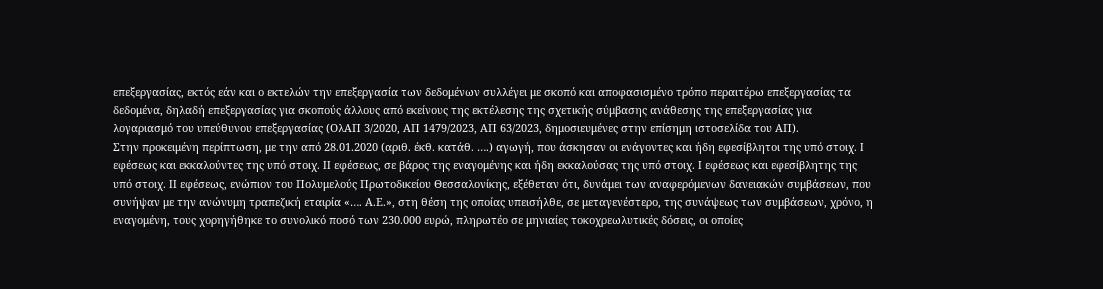επεξεργασίας, εκτός εάν και ο εκτελών την επεξεργασία των δεδομένων συλλέγει με σκοπό και αποφασισμένο τρόπο περαιτέρω επεξεργασίας τα δεδομένα, δηλαδή επεξεργασίας για σκοπούς άλλους από εκείνους της εκτέλεσης της σχετικής σύμβασης ανάθεσης της επεξεργασίας για λογαριασμό του υπεύθυνου επεξεργασίας (ΟλΑΠ 3/2020, ΑΠ 1479/2023, ΑΠ 63/2023, δημοσιευμένες στην επίσημη ιστοσελίδα του ΑΠ).
Στην προκειμένη περίπτωση, με την από 28.01.2020 (αριθ. έκθ. κατάθ. ….) αγωγή, που άσκησαν οι ενάγοντες και ήδη εφεσίβλητοι της υπό στοιχ. I εφέσεως και εκκαλούντες της υπό στοιχ. II εφέσεως, σε βάρος της εναγομένης και ήδη εκκαλούσας της υπό στοιχ. I εφέσεως και εφεσίβλητης της υπό στοιχ. II εφέσεως, ενώπιον του Πολυμελούς Πρωτοδικείου Θεσσαλονίκης, εξέθεταν ότι, δυνάμει των αναφερόμενων δανειακών συμβάσεων, που συνήψαν με την ανώνυμη τραπεζική εταιρία «…. Α.Ε.», στη θέση της οποίας υπεισήλθε, σε μεταγενέστερο, της συνάψεως των συμβάσεων, χρόνο, η εναγομένη, τους χορηγήθηκε το συνολικό ποσό των 230.000 ευρώ, πληρωτέο σε μηνιαίες τοκοχρεωλυτικές δόσεις, οι οποίες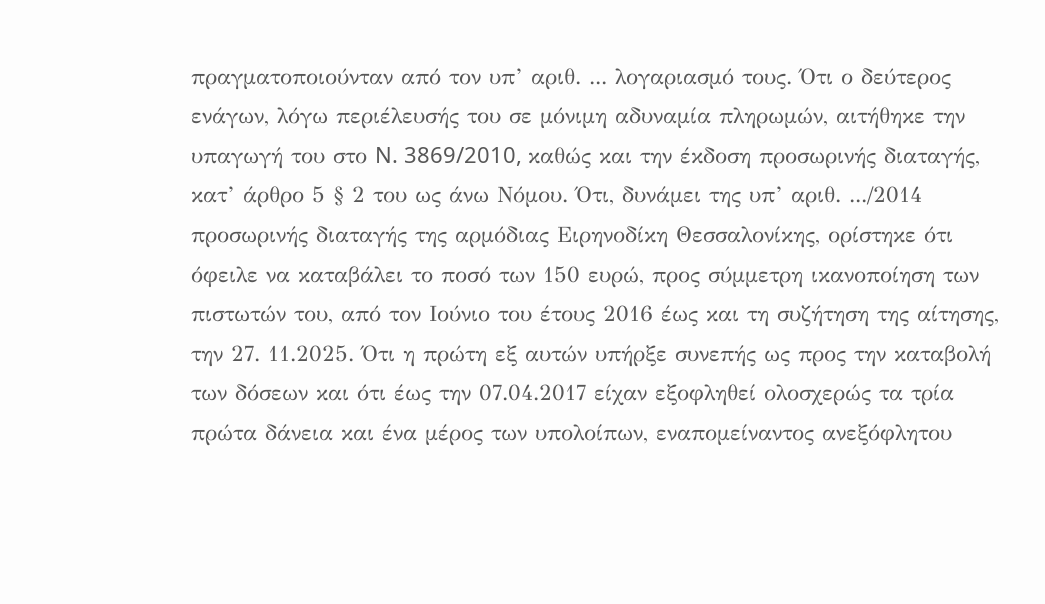πραγματοποιούνταν από τον υπ’ αριθ. ... λογαριασμό τους. Ότι ο δεύτερος ενάγων, λόγω περιέλευσής του σε μόνιμη αδυναμία πληρωμών, αιτήθηκε την υπαγωγή του στο N. 3869/2010, καθώς και την έκδοση προσωρινής διαταγής, κατ’ άρθρο 5 § 2 του ως άνω Νόμου. Ότι, δυνάμει της υπ’ αριθ. .../2014 προσωρινής διαταγής της αρμόδιας Ειρηνοδίκη Θεσσαλονίκης, ορίστηκε ότι όφειλε να καταβάλει το ποσό των 150 ευρώ, προς σύμμετρη ικανοποίηση των πιστωτών του, από τον Ιούνιο του έτους 2016 έως και τη συζήτηση της αίτησης, την 27. 11.2025. Ότι η πρώτη εξ αυτών υπήρξε συνεπής ως προς την καταβολή των δόσεων και ότι έως την 07.04.2017 είχαν εξοφληθεί ολοσχερώς τα τρία πρώτα δάνεια και ένα μέρος των υπολοίπων, εναπομείναντος ανεξόφλητου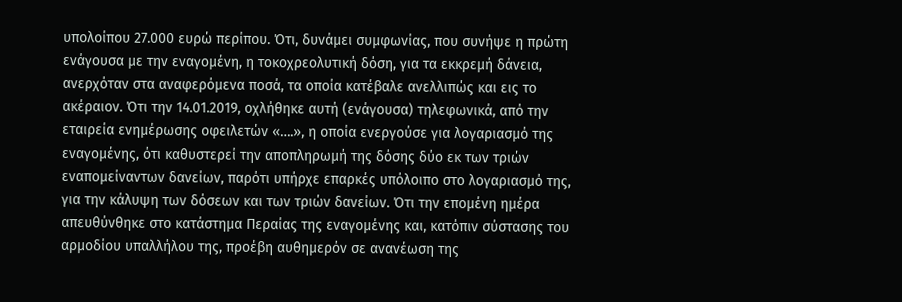υπολοίπου 27.000 ευρώ περίπου. Ότι, δυνάμει συμφωνίας, που συνήψε η πρώτη ενάγουσα με την εναγομένη, η τοκοχρεολυτική δόση, για τα εκκρεμή δάνεια, ανερχόταν στα αναφερόμενα ποσά, τα οποία κατέβαλε ανελλιπώς και εις το ακέραιον. Ότι την 14.01.2019, οχλήθηκε αυτή (ενάγουσα) τηλεφωνικά, από την εταιρεία ενημέρωσης οφειλετών «….», η οποία ενεργούσε για λογαριασμό της εναγομένης, ότι καθυστερεί την αποπληρωμή της δόσης δύο εκ των τριών εναπομείναντων δανείων, παρότι υπήρχε επαρκές υπόλοιπο στο λογαριασμό της, για την κάλυψη των δόσεων και των τριών δανείων. Ότι την επομένη ημέρα απευθύνθηκε στο κατάστημα Περαίας της εναγομένης και, κατόπιν σύστασης του αρμοδίου υπαλλήλου της, προέβη αυθημερόν σε ανανέωση της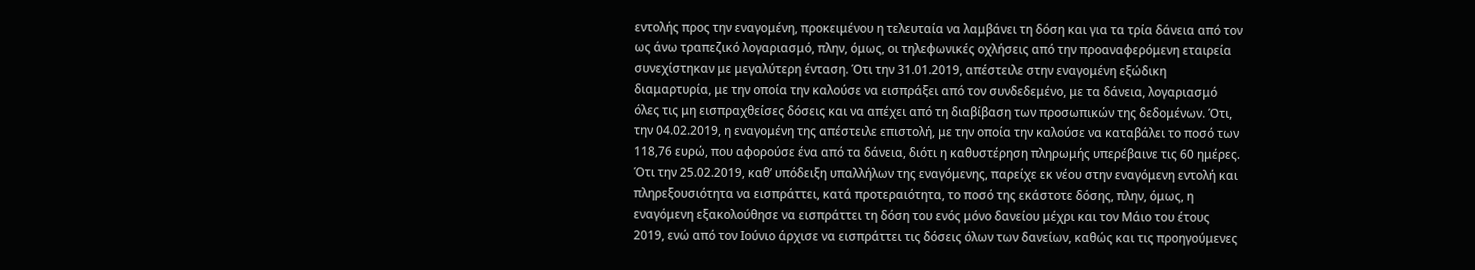εντολής προς την εναγομένη, προκειμένου η τελευταία να λαμβάνει τη δόση και για τα τρία δάνεια από τον ως άνω τραπεζικό λογαριασμό, πλην, όμως, οι τηλεφωνικές οχλήσεις από την προαναφερόμενη εταιρεία συνεχίστηκαν με μεγαλύτερη ένταση. Ότι την 31.01.2019, απέστειλε στην εναγομένη εξώδικη διαμαρτυρία, με την οποία την καλούσε να εισπράξει από τον συνδεδεμένο, με τα δάνεια, λογαριασμό όλες τις μη εισπραχθείσες δόσεις και να απέχει από τη διαβίβαση των προσωπικών της δεδομένων. Ότι, την 04.02.2019, η εναγομένη της απέστειλε επιστολή, με την οποία την καλούσε να καταβάλει το ποσό των 118,76 ευρώ, που αφορούσε ένα από τα δάνεια, διότι η καθυστέρηση πληρωμής υπερέβαινε τις 60 ημέρες. Ότι την 25.02.2019, καθ’ υπόδειξη υπαλλήλων της εναγόμενης, παρείχε εκ νέου στην εναγόμενη εντολή και πληρεξουσιότητα να εισπράττει, κατά προτεραιότητα, το ποσό της εκάστοτε δόσης, πλην, όμως, η εναγόμενη εξακολούθησε να εισπράττει τη δόση του ενός μόνο δανείου μέχρι και τον Μάιο του έτους 2019, ενώ από τον Ιούνιο άρχισε να εισπράττει τις δόσεις όλων των δανείων, καθώς και τις προηγούμενες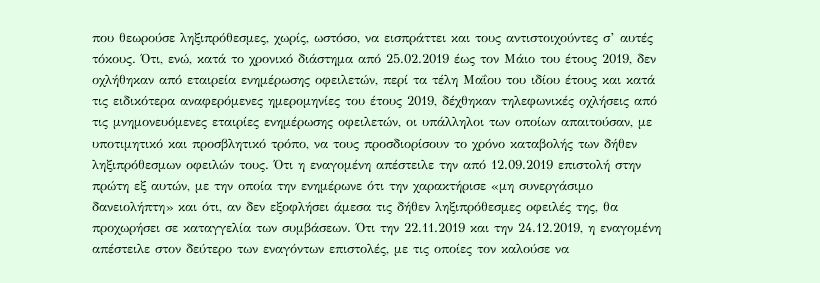που θεωρούσε ληξιπρόθεσμες, χωρίς, ωστόσο, να εισπράττει και τους αντιστοιχούντες σ’ αυτές τόκους. Ότι, ενώ, κατά το χρονικό διάστημα από 25.02.2019 έως τον Μάιο του έτους 2019, δεν οχλήθηκαν από εταιρεία ενημέρωσης οφειλετών, περί τα τέλη Μαΐου του ιδίου έτους και κατά τις ειδικότερα αναφερόμενες ημερομηνίες του έτους 2019, δέχθηκαν τηλεφωνικές οχλήσεις από τις μνημονευόμενες εταιρίες ενημέρωσης οφειλετών, οι υπάλληλοι των οποίων απαιτούσαν, με υποτιμητικό και προσβλητικό τρόπο, να τους προσδιορίσουν το χρόνο καταβολής των δήθεν ληξιπρόθεσμων οφειλών τους. Ότι η εναγομένη απέστειλε την από 12.09.2019 επιστολή στην πρώτη εξ αυτών, με την οποία την ενημέρωνε ότι την χαρακτήρισε «μη συνεργάσιμο δανειολήπτη» και ότι, αν δεν εξοφλήσει άμεσα τις δήθεν ληξιπρόθεσμες οφειλές της, θα προχωρήσει σε καταγγελία των συμβάσεων. Ότι την 22.11.2019 και την 24.12.2019, η εναγομένη απέστειλε στον δεύτερο των εναγόντων επιστολές, με τις οποίες τον καλούσε να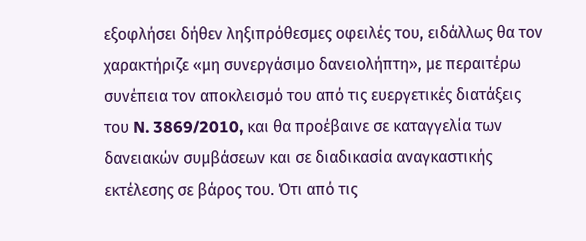εξοφλήσει δήθεν ληξιπρόθεσμες οφειλές του, ειδάλλως θα τον χαρακτήριζε «μη συνεργάσιμο δανειολήπτη», με περαιτέρω συνέπεια τον αποκλεισμό του από τις ευεργετικές διατάξεις του N. 3869/2010, και θα προέβαινε σε καταγγελία των δανειακών συμβάσεων και σε διαδικασία αναγκαστικής εκτέλεσης σε βάρος του. Ότι από τις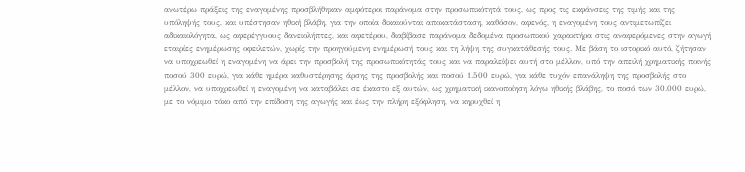ανωτέρω πράξεις της εναγομένης προσβλήθηκαν αμφότεροι παράνομα στην προσωπικότητά τους, ως προς τις εκφάνσεις της τιμής και της υπόληψής τους, και υπέστησαν ηθική βλάβη, για την οποία δικαιούνται αποκατάσταση, καθόσον, αφενός, η εναγομένη τους αντιμετωπίζει αδικαιολόγητα, ως αφερέγγυους δανειολήπτες, και αφετέρου, διαβίβασε παράνομα δεδομένα προσωπικού χαρακτήρα στις αναφερόμενες στην αγωγή εταιρίες ενημέρωσης οφειλετών, χωρίς την προηγούμενη ενημέρωσή τους και τη λήψη της συγκατάθεσής τους. Με βάση το ιστορικό αυτό, ζήτησαν να υποχρεωθεί η εναγομένη να άρει την προσβολή της προσωπικότητάς τους και να παραλείψει αυτή στο μέλλον, υπό την απειλή χρηματικής ποινής ποσού 300 ευρώ, για κάθε ημέρα καθυστέρησης άρσης της προσβολής και ποσού 1.500 ευρώ, για κάθε τυχόν επανάληψη της προσβολής στο μέλλον, να υποχρεωθεί η εναγομένη να καταβάλει σε έκαστο εξ αυτών, ως χρηματική ικανοποίηση λόγω ηθικής βλάβης, το ποσό των 30.000 ευρώ, με το νόμιμο τόκο από την επίδοση της αγωγής και έως την πλήρη εξόφληση, να κηρυχθεί η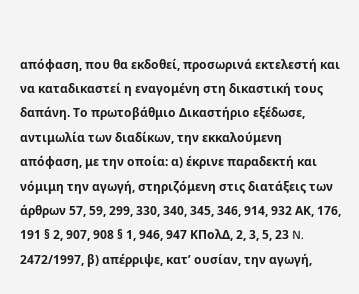απόφαση, που θα εκδοθεί, προσωρινά εκτελεστή και να καταδικαστεί η εναγομένη στη δικαστική τους δαπάνη. Το πρωτοβάθμιο Δικαστήριο εξέδωσε, αντιμωλία των διαδίκων, την εκκαλούμενη απόφαση, με την οποία: α) έκρινε παραδεκτή και νόμιμη την αγωγή, στηριζόμενη στις διατάξεις των άρθρων 57, 59, 299, 330, 340, 345, 346, 914, 932 ΑΚ, 176, 191 § 2, 907, 908 § 1, 946, 947 ΚΠολΔ, 2, 3, 5, 23 N. 2472/1997, β) απέρριψε, κατ’ ουσίαν, την αγωγή,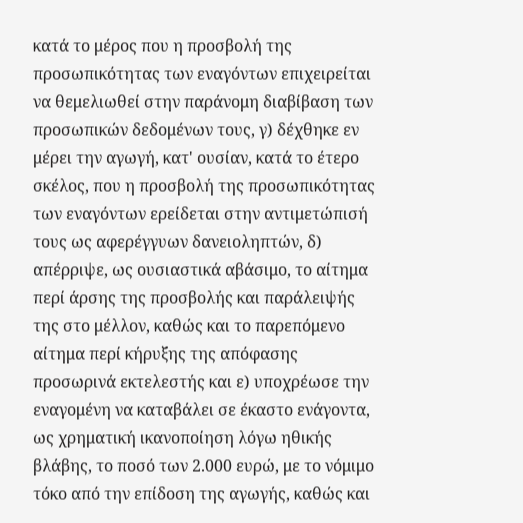κατά το μέρος που η προσβολή της προσωπικότητας των εναγόντων επιχειρείται να θεμελιωθεί στην παράνομη διαβίβαση των προσωπικών δεδομένων τους, γ) δέχθηκε εν μέρει την αγωγή, κατ' ουσίαν, κατά το έτερο σκέλος, που η προσβολή της προσωπικότητας των εναγόντων ερείδεται στην αντιμετώπισή τους ως αφερέγγυων δανειοληπτών, δ) απέρριψε, ως ουσιαστικά αβάσιμο, το αίτημα περί άρσης της προσβολής και παράλειψής της στο μέλλον, καθώς και το παρεπόμενο αίτημα περί κήρυξης της απόφασης προσωρινά εκτελεστής και ε) υποχρέωσε την εναγομένη να καταβάλει σε έκαστο ενάγοντα, ως χρηματική ικανοποίηση λόγω ηθικής βλάβης, το ποσό των 2.000 ευρώ, με το νόμιμο τόκο από την επίδοση της αγωγής, καθώς και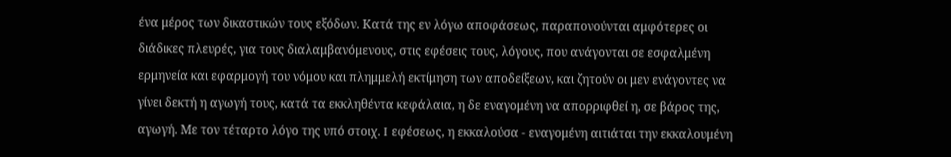ένα μέρος των δικαστικών τους εξόδων. Κατά της εν λόγω αποφάσεως, παραπονούνται αμφότερες οι διάδικες πλευρές, για τους διαλαμβανόμενους, στις εφέσεις τους, λόγους, που ανάγονται σε εσφαλμένη ερμηνεία και εφαρμογή του νόμου και πλημμελή εκτίμηση των αποδείξεων, και ζητούν οι μεν ενάγοντες να γίνει δεκτή η αγωγή τους, κατά τα εκκληθέντα κεφάλαια, η δε εναγομένη να απορριφθεί η, σε βάρος της, αγωγή. Με τον τέταρτο λόγο της υπό στοιχ. I εφέσεως, η εκκαλούσα - εναγομένη αιτιάται την εκκαλουμένη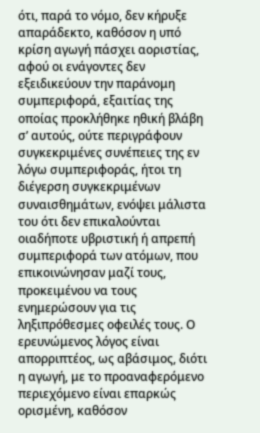ότι, παρά το νόμο, δεν κήρυξε απαράδεκτο, καθόσον η υπό κρίση αγωγή πάσχει αοριστίας, αφού οι ενάγοντες δεν εξειδικεύουν την παράνομη συμπεριφορά, εξαιτίας της οποίας προκλήθηκε ηθική βλάβη σ’ αυτούς, ούτε περιγράφουν συγκεκριμένες συνέπειες της εν λόγω συμπεριφοράς, ήτοι τη διέγερση συγκεκριμένων συναισθημάτων, ενόψει μάλιστα του ότι δεν επικαλούνται οιαδήποτε υβριστική ή απρεπή συμπεριφορά των ατόμων, που επικοινώνησαν μαζί τους, προκειμένου να τους ενημερώσουν για τις ληξιπρόθεσμες οφειλές τους. Ο ερευνώμενος λόγος είναι απορριπτέος, ως αβάσιμος, διότι η αγωγή, με το προαναφερόμενο περιεχόμενο είναι επαρκώς ορισμένη, καθόσον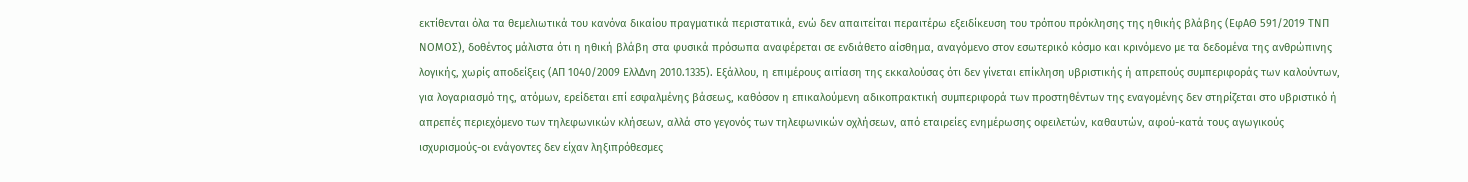εκτίθενται όλα τα θεμελιωτικά του κανόνα δικαίου πραγματικά περιστατικά, ενώ δεν απαιτείται περαιτέρω εξειδίκευση του τρόπου πρόκλησης της ηθικής βλάβης (ΕφΑΘ 591/2019 ΤΝΠ ΝΟΜΟΣ), δοθέντος μάλιστα ότι η ηθική βλάβη στα φυσικά πρόσωπα αναφέρεται σε ενδιάθετο αίσθημα, αναγόμενο στον εσωτερικό κόσμο και κρινόμενο με τα δεδομένα της ανθρώπινης λογικής, χωρίς αποδείξεις (ΑΠ 1040/2009 ΕλλΔνη 2010.1335). Εξάλλου, η επιμέρους αιτίαση της εκκαλούσας ότι δεν γίνεται επίκληση υβριστικής ή απρεπούς συμπεριφοράς των καλούντων, για λογαριασμό της, ατόμων, ερείδεται επί εσφαλμένης βάσεως, καθόσον η επικαλούμενη αδικοπρακτική συμπεριφορά των προστηθέντων της εναγομένης δεν στηρίζεται στο υβριστικό ή απρεπές περιεχόμενο των τηλεφωνικών κλήσεων, αλλά στο γεγονός των τηλεφωνικών οχλήσεων, από εταιρείες ενημέρωσης οφειλετών, καθαυτών, αφού-κατά τους αγωγικούς ισχυρισμούς-οι ενάγοντες δεν είχαν ληξιπρόθεσμες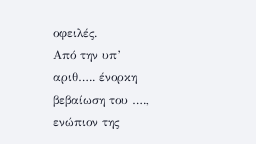οφειλές.
Από την υπ’ αριθ….. ένορκη βεβαίωση του …., ενώπιον της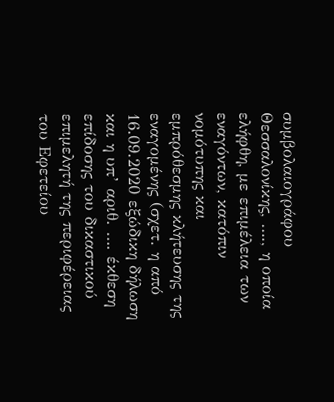συμβολαιογράφου Θεσσαλονίκης, …., η οποία ελήφθη, με επιμέλεια των εναγόντων, κατόπιν νομότυπης και εμπρόθεσμης κλήτευσης της εναγομένης (σχετ. η από 16.09.2020 εξώδικη δήλωση και η υπ’ αριθ. …. έκθεση επίδοσης του δικαστικού επιμελητή της περιφέρειας του Εφετείου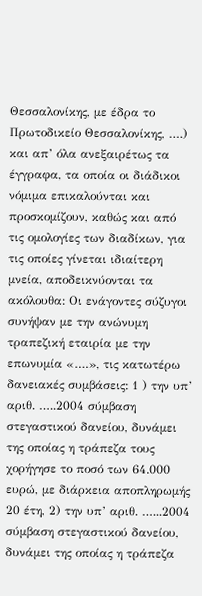Θεσσαλονίκης, με έδρα το Πρωτοδικείο Θεσσαλονίκης, ….) και απ’ όλα ανεξαιρέτως τα έγγραφα, τα οποία οι διάδικοι νόμιμα επικαλούνται και προσκομίζουν, καθώς και από τις ομολογίες των διαδίκων, για τις οποίες γίνεται ιδιαίτερη μνεία, αποδεικνύονται τα ακόλουθα: Οι ενάγοντες σύζυγοι συνήψαν με την ανώνυμη τραπεζική εταιρία με την επωνυμία «….», τις κατωτέρω δανειακές συμβάσεις: 1 ) την υπ’ αριθ. …..2004 σύμβαση στεγαστικού δανείου, δυνάμει της οποίας η τράπεζα τους χορήγησε το ποσό των 64.000 ευρώ, με διάρκεια αποπληρωμής 20 έτη, 2) την υπ’ αριθ. …...2004 σύμβαση στεγαστικού δανείου, δυνάμει της οποίας η τράπεζα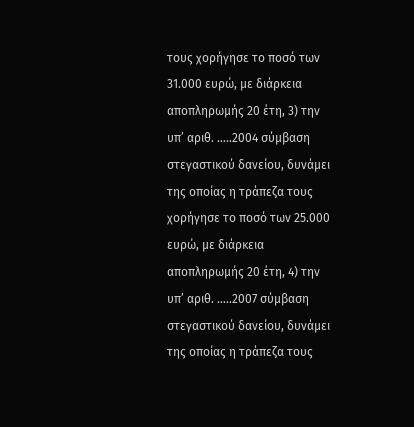τους χορήγησε το ποσό των 31.000 ευρώ, με διάρκεια αποπληρωμής 20 έτη, 3) την υπ’ αριθ. …..2004 σύμβαση στεγαστικού δανείου, δυνάμει της οποίας η τράπεζα τους χορήγησε το ποσό των 25.000 ευρώ, με διάρκεια αποπληρωμής 20 έτη, 4) την υπ’ αριθ. …..2007 σύμβαση στεγαστικού δανείου, δυνάμει της οποίας η τράπεζα τους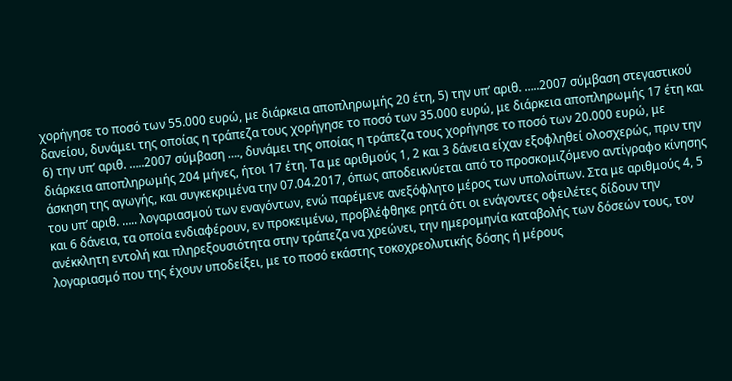χορήγησε το ποσό των 55.000 ευρώ, με διάρκεια αποπληρωμής 20 έτη, 5) την υπ’ αριθ. …..2007 σύμβαση στεγαστικού δανείου, δυνάμει της οποίας η τράπεζα τους χορήγησε το ποσό των 35.000 ευρώ, με διάρκεια αποπληρωμής 17 έτη και 6) την υπ’ αριθ. …..2007 σύμβαση …., δυνάμει της οποίας η τράπεζα τους χορήγησε το ποσό των 20.000 ευρώ, με διάρκεια αποπληρωμής 204 μήνες, ήτοι 17 έτη. Τα με αριθμούς 1, 2 και 3 δάνεια είχαν εξοφληθεί ολοσχερώς, πριν την άσκηση της αγωγής, και συγκεκριμένα την 07.04.2017, όπως αποδεικνύεται από το προσκομιζόμενο αντίγραφο κίνησης του υπ’ αριθ. ….. λογαριασμού των εναγόντων, ενώ παρέμενε ανεξόφλητο μέρος των υπολοίπων. Στα με αριθμούς 4, 5 και 6 δάνεια, τα οποία ενδιαφέρουν, εν προκειμένω, προβλέφθηκε ρητά ότι οι ενάγοντες οφειλέτες δίδουν την ανέκκλητη εντολή και πληρεξουσιότητα στην τράπεζα να χρεώνει, την ημερομηνία καταβολής των δόσεών τους, τον λογαριασμό που της έχουν υποδείξει, με το ποσό εκάστης τοκοχρεολυτικής δόσης ή μέρους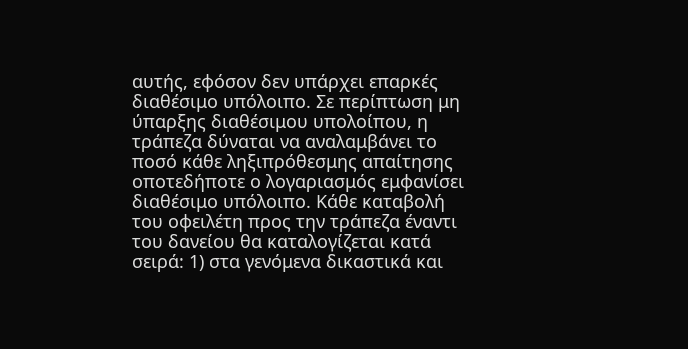αυτής, εφόσον δεν υπάρχει επαρκές διαθέσιμο υπόλοιπο. Σε περίπτωση μη ύπαρξης διαθέσιμου υπολοίπου, η τράπεζα δύναται να αναλαμβάνει το ποσό κάθε ληξιπρόθεσμης απαίτησης οποτεδήποτε ο λογαριασμός εμφανίσει διαθέσιμο υπόλοιπο. Κάθε καταβολή του οφειλέτη προς την τράπεζα έναντι του δανείου θα καταλογίζεται κατά σειρά: 1) στα γενόμενα δικαστικά και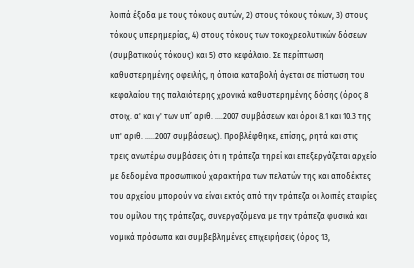λοιπά έξοδα με τους τόκους αυτών, 2) στους τόκους τόκων, 3) στους τόκους υπερημερίας, 4) στους τόκους των τοκοχρεολυτικών δόσεων (συμβατικούς τόκους) και 5) στο κεφάλαιο. Σε περίπτωση καθυστερημένης οφειλής, η όποια καταβολή άγεται σε πίστωση του κεφαλαίου της παλαιότερης χρονικά καθυστερημένης δόσης (όρος 8 στοιχ. α' και γ' των υπ’ αριθ. ….2007 συμβάσεων και όροι 8.1 και 10.3 της υπ' αριθ. …..2007 συμβάσεως). Προβλέφθηκε, επίσης, ρητά και στις τρεις ανωτέρω συμβάσεις ότι η τράπεζα τηρεί και επεξεργάζεται αρχείο με δεδομένα προσωπικού χαρακτήρα των πελατών της και αποδέκτες του αρχείου μπορούν να είναι εκτός από την τράπεζα οι λοιπές εταιρίες του ομίλου της τράπεζας, συνεργαζόμενα με την τράπεζα φυσικά και νομικά πρόσωπα και συμβεβλημένες επιχειρήσεις (όρος 13,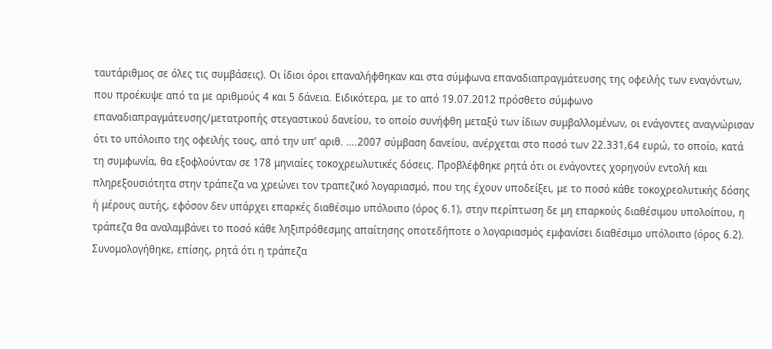ταυτάριθμος σε όλες τις συμβάσεις). Οι ίδιοι όροι επαναλήφθηκαν και στα σύμφωνα επαναδιαπραγμάτευσης της οφειλής των εναγόντων, που προέκυψε από τα με αριθμούς 4 και 5 δάνεια. Ειδικότερα, με το από 19.07.2012 πρόσθετο σύμφωνο επαναδιαπραγμάτευσης/μετατροπής στεγαστικού δανείου, το οποίο συνήφθη μεταξύ των ίδιων συμβαλλομένων, οι ενάγοντες αναγνώρισαν ότι το υπόλοιπο της οφειλής τους, από την υπ’ αριθ. ….2007 σύμβαση δανείου, ανέρχεται στο ποσό των 22.331,64 ευρώ, το οποίο, κατά τη συμφωνία, θα εξοφλούνταν σε 178 μηνιαίες τοκοχρεωλυτικές δόσεις. Προβλέφθηκε ρητά ότι οι ενάγοντες χορηγούν εντολή και πληρεξουσιότητα στην τράπεζα να χρεώνει τον τραπεζικό λογαριασμό, που της έχουν υποδείξει, με το ποσό κάθε τοκοχρεολυτικής δόσης ή μέρους αυτής, εφόσον δεν υπάρχει επαρκές διαθέσιμο υπόλοιπο (όρος 6.1), στην περίπτωση δε μη επαρκούς διαθέσιμου υπολοίπου, η τράπεζα θα αναλαμβάνει το ποσό κάθε ληξιπρόθεσμης απαίτησης οποτεδήποτε ο λογαριασμός εμφανίσει διαθέσιμο υπόλοιπο (όρος 6.2). Συνομολογήθηκε, επίσης, ρητά ότι η τράπεζα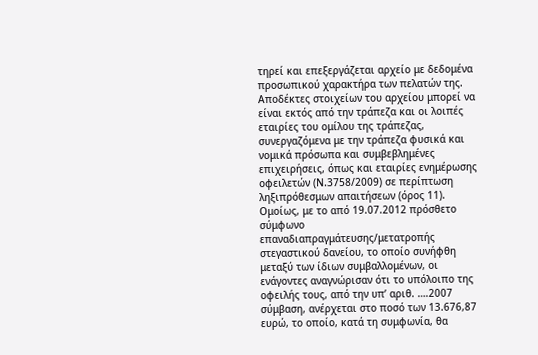τηρεί και επεξεργάζεται αρχείο με δεδομένα προσωπικού χαρακτήρα των πελατών της. Αποδέκτες στοιχείων του αρχείου μπορεί να είναι εκτός από την τράπεζα και οι λοιπές εταιρίες του ομίλου της τράπεζας, συνεργαζόμενα με την τράπεζα φυσικά και νομικά πρόσωπα και συμβεβλημένες επιχειρήσεις, όπως και εταιρίες ενημέρωσης οφειλετών (Ν.3758/2009) σε περίπτωση ληξιπρόθεσμων απαιτήσεων (όρος 11). Ομοίως, με το από 19.07.2012 πρόσθετο σύμφωνο επαναδιαπραγμάτευσης/μετατροπής στεγαστικού δανείου, το οποίο συνήφθη μεταξύ των ίδιων συμβαλλομένων, οι ενάγοντες αναγνώρισαν ότι το υπόλοιπο της οφειλής τους, από την υπ’ αριθ. ….2007 σύμβαση, ανέρχεται στο ποσό των 13.676,87 ευρώ, το οποίο, κατά τη συμφωνία, θα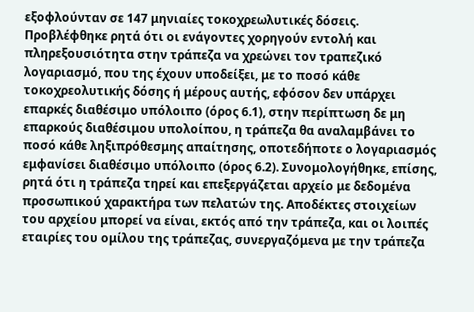εξοφλούνταν σε 147 μηνιαίες τοκοχρεωλυτικές δόσεις. Προβλέφθηκε ρητά ότι οι ενάγοντες χορηγούν εντολή και πληρεξουσιότητα στην τράπεζα να χρεώνει τον τραπεζικό λογαριασμό, που της έχουν υποδείξει, με το ποσό κάθε τοκοχρεολυτικής δόσης ή μέρους αυτής, εφόσον δεν υπάρχει επαρκές διαθέσιμο υπόλοιπο (όρος 6.1), στην περίπτωση δε μη επαρκούς διαθέσιμου υπολοίπου, η τράπεζα θα αναλαμβάνει το ποσό κάθε ληξιπρόθεσμης απαίτησης, οποτεδήποτε ο λογαριασμός εμφανίσει διαθέσιμο υπόλοιπο (όρος 6.2). Συνομολογήθηκε, επίσης, ρητά ότι η τράπεζα τηρεί και επεξεργάζεται αρχείο με δεδομένα προσωπικού χαρακτήρα των πελατών της. Αποδέκτες στοιχείων του αρχείου μπορεί να είναι, εκτός από την τράπεζα, και οι λοιπές εταιρίες του ομίλου της τράπεζας, συνεργαζόμενα με την τράπεζα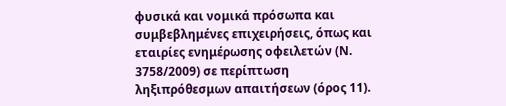φυσικά και νομικά πρόσωπα και συμβεβλημένες επιχειρήσεις, όπως και εταιρίες ενημέρωσης οφειλετών (Ν. 3758/2009) σε περίπτωση ληξιπρόθεσμων απαιτήσεων (όρος 11).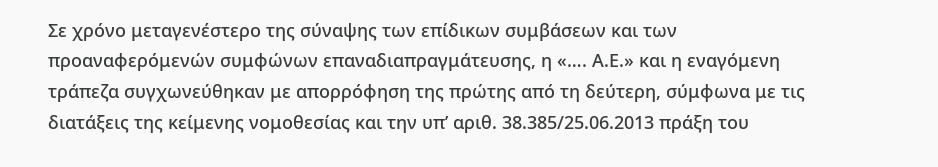Σε χρόνο μεταγενέστερο της σύναψης των επίδικων συμβάσεων και των προαναφερόμενών συμφώνων επαναδιαπραγμάτευσης, η «…. Α.Ε.» και η εναγόμενη τράπεζα συγχωνεύθηκαν με απορρόφηση της πρώτης από τη δεύτερη, σύμφωνα με τις διατάξεις της κείμενης νομοθεσίας και την υπ’ αριθ. 38.385/25.06.2013 πράξη του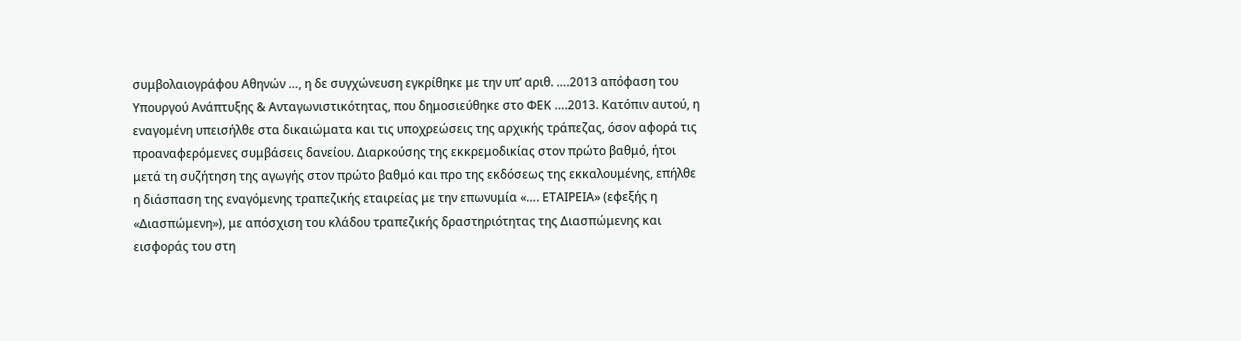συμβολαιογράφου Αθηνών …, η δε συγχώνευση εγκρίθηκε με την υπ’ αριθ. ….2013 απόφαση του Υπουργού Ανάπτυξης & Ανταγωνιστικότητας, που δημοσιεύθηκε στο ΦΕΚ ….2013. Κατόπιν αυτού, η εναγομένη υπεισήλθε στα δικαιώματα και τις υποχρεώσεις της αρχικής τράπεζας, όσον αφορά τις προαναφερόμενες συμβάσεις δανείου. Διαρκούσης της εκκρεμοδικίας στον πρώτο βαθμό, ήτοι μετά τη συζήτηση της αγωγής στον πρώτο βαθμό και προ της εκδόσεως της εκκαλουμένης, επήλθε η διάσπαση της εναγόμενης τραπεζικής εταιρείας με την επωνυμία «…. ΕΤΑΙΡΕΙΑ» (εφεξής η «Διασπώμενη»), με απόσχιση του κλάδου τραπεζικής δραστηριότητας της Διασπώμενης και εισφοράς του στη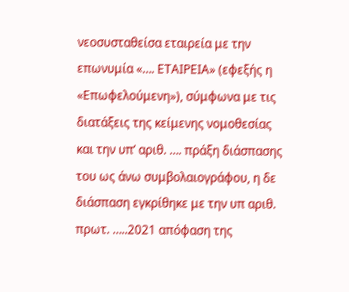νεοσυσταθείσα εταιρεία με την επωνυμία «…. ΕΤΑΙΡΕΙΑ» (εφεξής η «Επωφελούμενη»), σύμφωνα με τις διατάξεις της κείμενης νομοθεσίας και την υπ’ αριθ. …. πράξη διάσπασης του ως άνω συμβολαιογράφου, η δε διάσπαση εγκρίθηκε με την υπ αριθ. πρωτ. …..2021 απόφαση της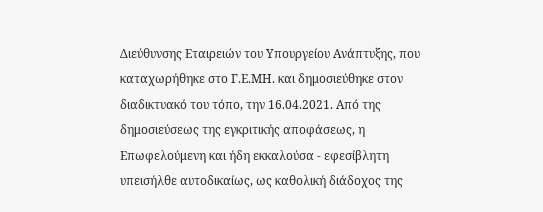Διεύθυνσης Εταιρειών του Υπουργείου Ανάπτυξης, που καταχωρήθηκε στο Γ.Ε.ΜΗ. και δημοσιεύθηκε στον διαδικτυακό του τόπο, την 16.04.2021. Από της δημοσιεύσεως της εγκριτικής αποφάσεως, η Επωφελούμενη και ήδη εκκαλούσα - εφεσίβλητη υπεισήλθε αυτοδικαίως, ως καθολική διάδοχος της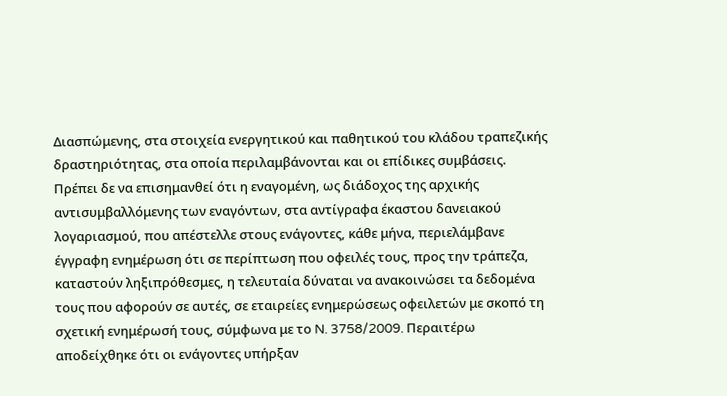Διασπώμενης, στα στοιχεία ενεργητικού και παθητικού του κλάδου τραπεζικής δραστηριότητας, στα οποία περιλαμβάνονται και οι επίδικες συμβάσεις. Πρέπει δε να επισημανθεί ότι η εναγομένη, ως διάδοχος της αρχικής αντισυμβαλλόμενης των εναγόντων, στα αντίγραφα έκαστου δανειακού λογαριασμού, που απέστελλε στους ενάγοντες, κάθε μήνα, περιελάμβανε έγγραφη ενημέρωση ότι σε περίπτωση που οφειλές τους, προς την τράπεζα, καταστούν ληξιπρόθεσμες, η τελευταία δύναται να ανακοινώσει τα δεδομένα τους που αφορούν σε αυτές, σε εταιρείες ενημερώσεως οφειλετών με σκοπό τη σχετική ενημέρωσή τους, σύμφωνα με το N. 3758/2009. Περαιτέρω αποδείχθηκε ότι οι ενάγοντες υπήρξαν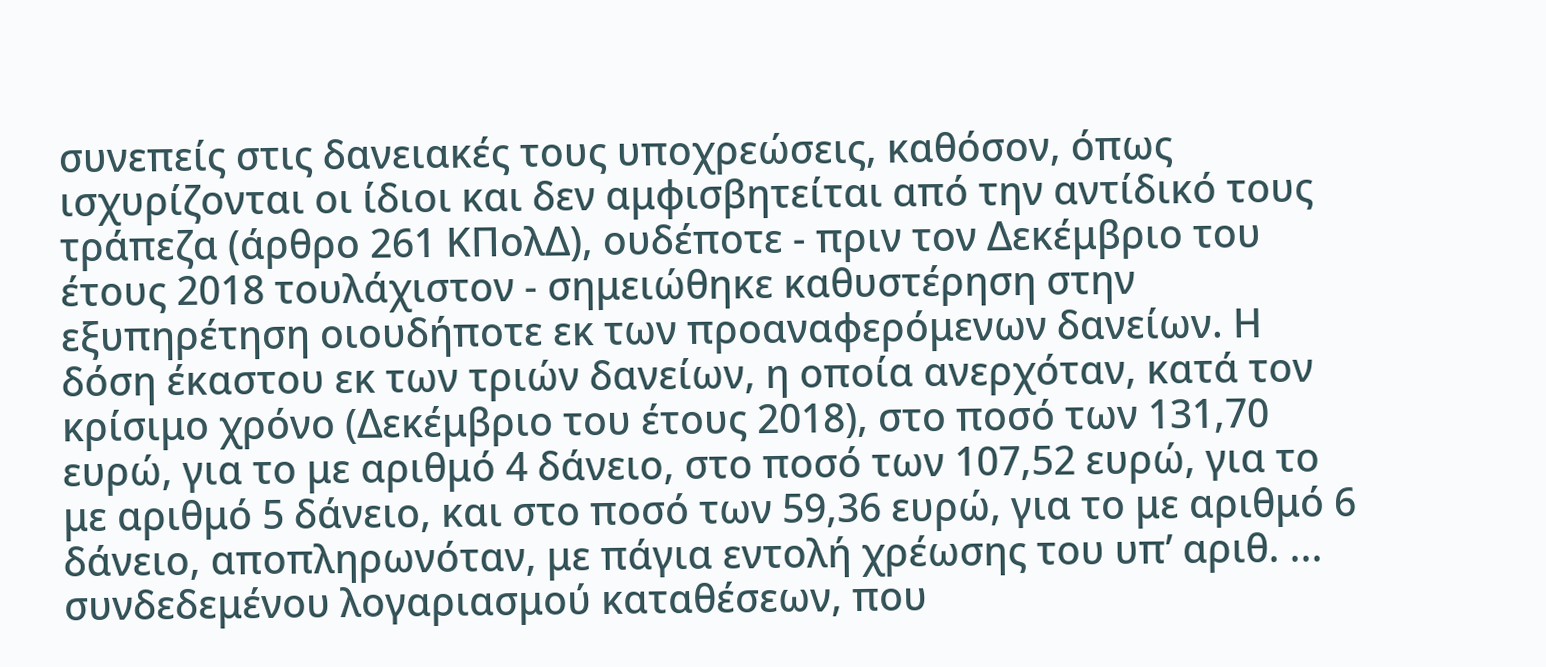συνεπείς στις δανειακές τους υποχρεώσεις, καθόσον, όπως ισχυρίζονται οι ίδιοι και δεν αμφισβητείται από την αντίδικό τους τράπεζα (άρθρο 261 ΚΠολΔ), ουδέποτε - πριν τον Δεκέμβριο του έτους 2018 τουλάχιστον - σημειώθηκε καθυστέρηση στην εξυπηρέτηση οιουδήποτε εκ των προαναφερόμενων δανείων. Η δόση έκαστου εκ των τριών δανείων, η οποία ανερχόταν, κατά τον κρίσιμο χρόνο (Δεκέμβριο του έτους 2018), στο ποσό των 131,70 ευρώ, για το με αριθμό 4 δάνειο, στο ποσό των 107,52 ευρώ, για το με αριθμό 5 δάνειο, και στο ποσό των 59,36 ευρώ, για το με αριθμό 6 δάνειο, αποπληρωνόταν, με πάγια εντολή χρέωσης του υπ’ αριθ. ... συνδεδεμένου λογαριασμού καταθέσεων, που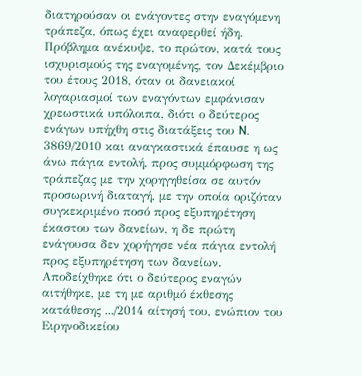διατηρούσαν οι ενάγοντες στην εναγόμενη τράπεζα, όπως έχει αναφερθεί ήδη. Πρόβλημα ανέκυψε, το πρώτον, κατά τους ισχυρισμούς της εναγομένης, τον Δεκέμβριο του έτους 2018, όταν οι δανειακοί λογαριασμοί των εναγόντων εμφάνισαν χρεωστικά υπόλοιπα, διότι ο δεύτερος ενάγων υπήχθη στις διατάξεις του N. 3869/2010 και αναγκαστικά έπαυσε η ως άνω πάγια εντολή, προς συμμόρφωση της τράπεζας με την χορηγηθείσα σε αυτόν προσωρινή διαταγή, με την οποία οριζόταν συγκεκριμένο ποσό προς εξυπηρέτηση έκαστου των δανείων, η δε πρώτη ενάγουσα δεν χορήγησε νέα πάγια εντολή προς εξυπηρέτηση των δανείων. Αποδείχθηκε ότι ο δεύτερος εναγών αιτήθηκε, με τη με αριθμό έκθεσης κατάθεσης .../2014 αίτησή του, ενώπιον του Ειρηνοδικείου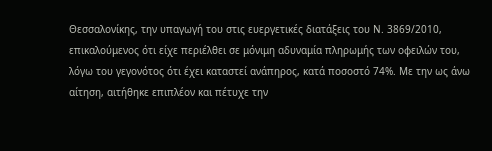Θεσσαλονίκης, την υπαγωγή του στις ευεργετικές διατάξεις του N. 3869/2010, επικαλούμενος ότι είχε περιέλθει σε μόνιμη αδυναμία πληρωμής των οφειλών του, λόγω του γεγονότος ότι έχει καταστεί ανάπηρος, κατά ποσοστό 74%. Με την ως άνω αίτηση, αιτήθηκε επιπλέον και πέτυχε την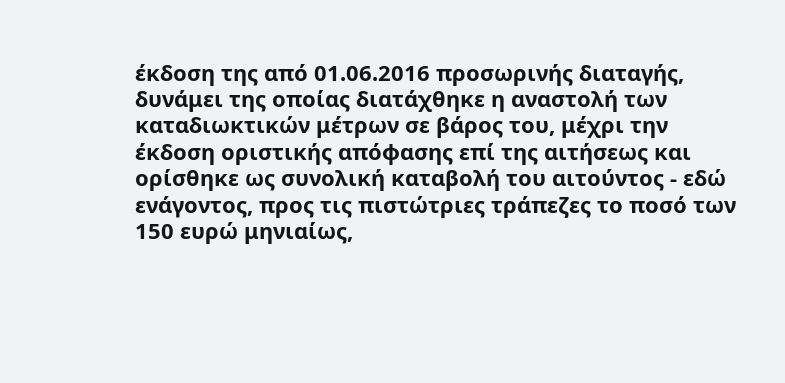έκδοση της από 01.06.2016 προσωρινής διαταγής, δυνάμει της οποίας διατάχθηκε η αναστολή των καταδιωκτικών μέτρων σε βάρος του, μέχρι την έκδοση οριστικής απόφασης επί της αιτήσεως και ορίσθηκε ως συνολική καταβολή του αιτούντος - εδώ ενάγοντος, προς τις πιστώτριες τράπεζες το ποσό των 150 ευρώ μηνιαίως,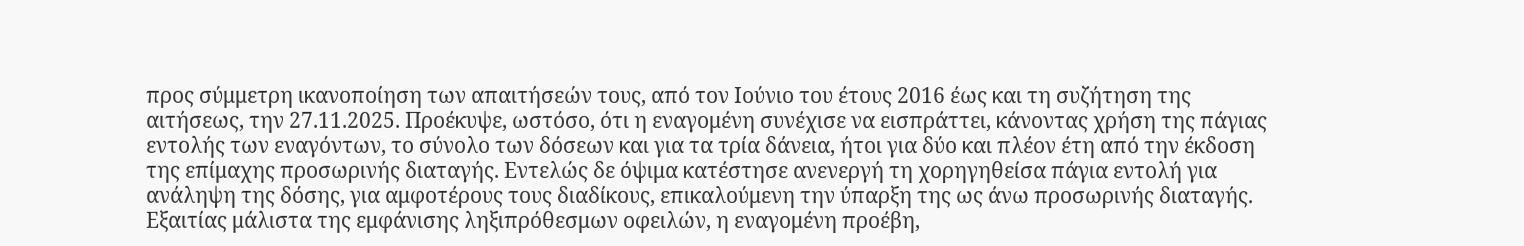προς σύμμετρη ικανοποίηση των απαιτήσεών τους, από τον Ιούνιο του έτους 2016 έως και τη συζήτηση της αιτήσεως, την 27.11.2025. Προέκυψε, ωστόσο, ότι η εναγομένη συνέχισε να εισπράττει, κάνοντας χρήση της πάγιας εντολής των εναγόντων, το σύνολο των δόσεων και για τα τρία δάνεια, ήτοι για δύο και πλέον έτη από την έκδοση της επίμαχης προσωρινής διαταγής. Εντελώς δε όψιμα κατέστησε ανενεργή τη χορηγηθείσα πάγια εντολή για ανάληψη της δόσης, για αμφοτέρους τους διαδίκους, επικαλούμενη την ύπαρξη της ως άνω προσωρινής διαταγής. Εξαιτίας μάλιστα της εμφάνισης ληξιπρόθεσμων οφειλών, η εναγομένη προέβη,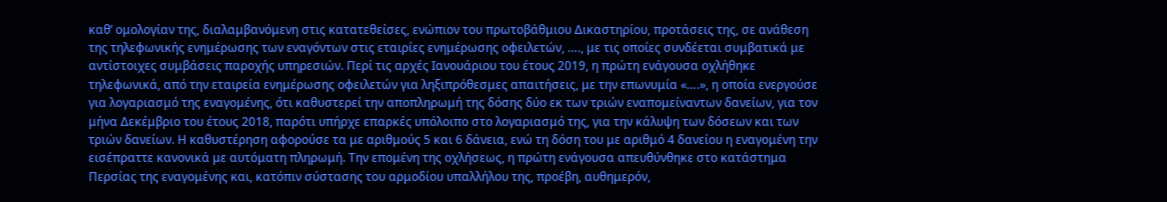καθ’ ομολογίαν της, διαλαμβανόμενη στις κατατεθείσες, ενώπιον του πρωτοβάθμιου Δικαστηρίου, προτάσεις της, σε ανάθεση της τηλεφωνικής ενημέρωσης των εναγόντων στις εταιρίες ενημέρωσης οφειλετών, …., με τις οποίες συνδέεται συμβατικά με αντίστοιχες συμβάσεις παροχής υπηρεσιών. Περί τις αρχές Ιανουάριου του έτους 2019, η πρώτη ενάγουσα οχλήθηκε τηλεφωνικά, από την εταιρεία ενημέρωσης οφειλετών για ληξιπρόθεσμες απαιτήσεις, με την επωνυμία «….», η οποία ενεργούσε για λογαριασμό της εναγομένης, ότι καθυστερεί την αποπληρωμή της δόσης δύο εκ των τριών εναπομείναντων δανείων, για τον μήνα Δεκέμβριο του έτους 2018, παρότι υπήρχε επαρκές υπόλοιπο στο λογαριασμό της, για την κάλυψη των δόσεων και των τριών δανείων. Η καθυστέρηση αφορούσε τα με αριθμούς 5 και 6 δάνεια, ενώ τη δόση του με αριθμό 4 δανείου η εναγομένη την εισέπραττε κανονικά με αυτόματη πληρωμή. Την επομένη της οχλήσεως, η πρώτη ενάγουσα απευθύνθηκε στο κατάστημα Περσίας της εναγομένης και, κατόπιν σύστασης του αρμοδίου υπαλλήλου της, προέβη, αυθημερόν,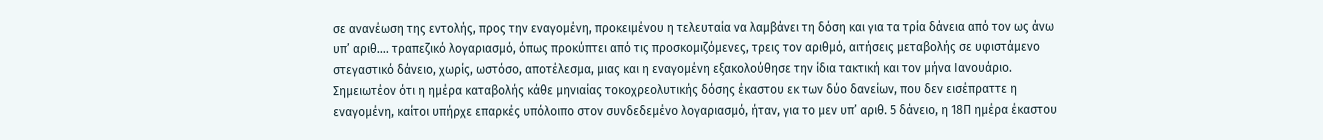σε ανανέωση της εντολής, προς την εναγομένη, προκειμένου η τελευταία να λαμβάνει τη δόση και για τα τρία δάνεια από τον ως άνω υπ’ αριθ…. τραπεζικό λογαριασμό, όπως προκύπτει από τις προσκομιζόμενες, τρεις τον αριθμό, αιτήσεις μεταβολής σε υφιστάμενο στεγαστικό δάνειο, χωρίς, ωστόσο, αποτέλεσμα, μιας και η εναγομένη εξακολούθησε την ίδια τακτική και τον μήνα Ιανουάριο. Σημειωτέον ότι η ημέρα καταβολής κάθε μηνιαίας τοκοχρεολυτικής δόσης έκαστου εκ των δύο δανείων, που δεν εισέπραττε η εναγομένη, καίτοι υπήρχε επαρκές υπόλοιπο στον συνδεδεμένο λογαριασμό, ήταν, για το μεν υπ’ αριθ. 5 δάνειο, η 18Π ημέρα έκαστου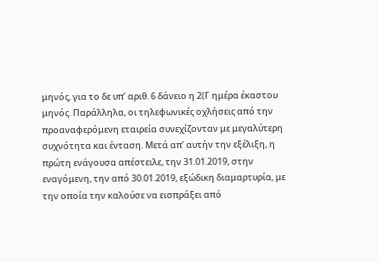μηνός, για το δε υπ’ αριθ. 6 δάνειο η 2(Γ ημέρα έκαστου μηνός. Παράλληλα, οι τηλεφωνικές οχλήσεις από την προαναφερόμενη εταιρεία συνεχίζονταν με μεγαλύτερη συχνότητα και ένταση. Μετά απ’ αυτήν την εξέλιξη, η πρώτη ενάγουσα απέστειλε, την 31.01.2019, στην εναγόμενη, την από 30.01.2019, εξώδικη διαμαρτυρία, με την οποία την καλούσε να εισπράξει από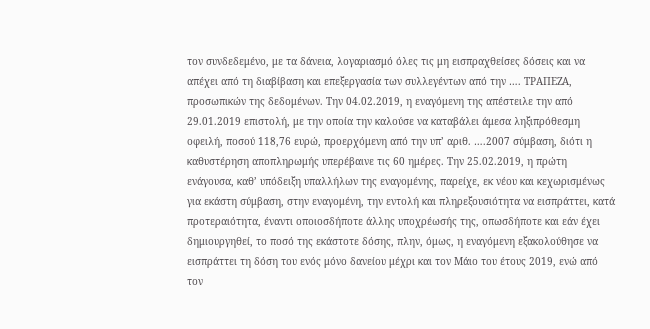τον συνδεδεμένο, με τα δάνεια, λογαριασμό όλες τις μη εισπραχθείσες δόσεις και να απέχει από τη διαβίβαση και επεξεργασία των συλλεγέντων από την …. ΤΡΑΠΕΖΑ, προσωπικών της δεδομένων. Την 04.02.2019, η εναγόμενη της απέστειλε την από 29.01.2019 επιστολή, με την οποία την καλούσε να καταβάλει άμεσα ληξιπρόθεσμη οφειλή, ποσού 118,76 ευρώ, προερχόμενη από την υπ’ αριθ. ….2007 σύμβαση, διότι η καθυστέρηση αποπληρωμής υπερέβαινε τις 60 ημέρες. Την 25.02.2019, η πρώτη ενάγουσα, καθ’ υπόδειξη υπαλλήλων της εναγομένης, παρείχε, εκ νέου και κεχωρισμένως για εκάστη σύμβαση, στην εναγομένη, την εντολή και πληρεξουσιότητα να εισπράττει, κατά προτεραιότητα, έναντι οποιοσδήποτε άλλης υποχρέωσής της, οπωσδήποτε και εάν έχει δημιουργηθεί, το ποσό της εκάστοτε δόσης, πλην, όμως, η εναγόμενη εξακολούθησε να εισπράττει τη δόση του ενός μόνο δανείου μέχρι και τον Μάιο του έτους 2019, ενώ από τον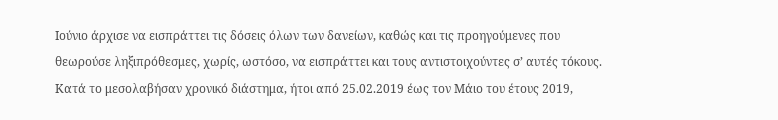Ιούνιο άρχισε να εισπράττει τις δόσεις όλων των δανείων, καθώς και τις προηγούμενες που θεωρούσε ληξιπρόθεσμες, χωρίς, ωστόσο, να εισπράττει και τους αντιστοιχούντες σ’ αυτές τόκους. Κατά το μεσολαβήσαν χρονικό διάστημα, ήτοι από 25.02.2019 έως τον Μάιο του έτους 2019,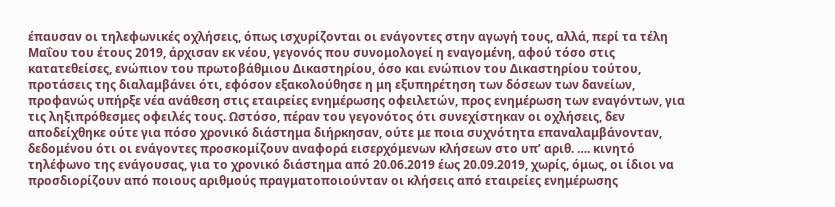έπαυσαν οι τηλεφωνικές οχλήσεις, όπως ισχυρίζονται οι ενάγοντες στην αγωγή τους, αλλά, περί τα τέλη Μαΐου του έτους 2019, άρχισαν εκ νέου, γεγονός που συνομολογεί η εναγομένη, αφού τόσο στις κατατεθείσες, ενώπιον του πρωτοβάθμιου Δικαστηρίου, όσο και ενώπιον του Δικαστηρίου τούτου, προτάσεις της διαλαμβάνει ότι, εφόσον εξακολούθησε η μη εξυπηρέτηση των δόσεων των δανείων, προφανώς υπήρξε νέα ανάθεση στις εταιρείες ενημέρωσης οφειλετών, προς ενημέρωση των εναγόντων, για τις ληξιπρόθεσμες οφειλές τους. Ωστόσο, πέραν του γεγονότος ότι συνεχίστηκαν οι οχλήσεις, δεν αποδείχθηκε ούτε για πόσο χρονικό διάστημα διήρκησαν, ούτε με ποια συχνότητα επαναλαμβάνονταν, δεδομένου ότι οι ενάγοντες προσκομίζουν αναφορά εισερχόμενων κλήσεων στο υπ’ αριθ. …. κινητό τηλέφωνο της ενάγουσας, για το χρονικό διάστημα από 20.06.2019 έως 20.09.2019, χωρίς, όμως, οι ίδιοι να προσδιορίζουν από ποιους αριθμούς πραγματοποιούνταν οι κλήσεις από εταιρείες ενημέρωσης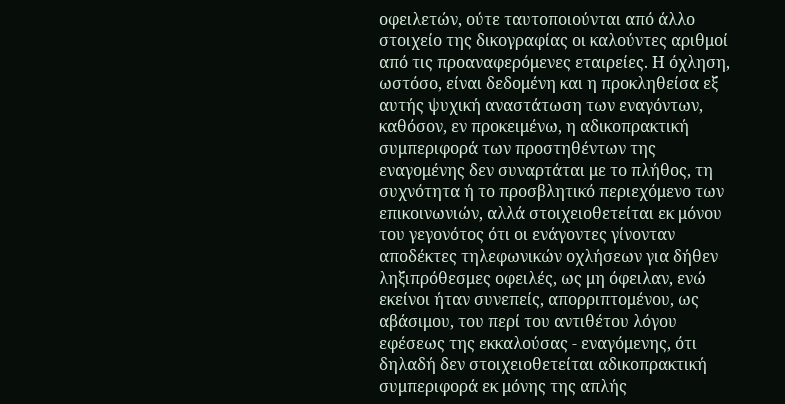οφειλετών, ούτε ταυτοποιούνται από άλλο στοιχείο της δικογραφίας οι καλούντες αριθμοί από τις προαναφερόμενες εταιρείες. Η όχληση, ωστόσο, είναι δεδομένη και η προκληθείσα εξ αυτής ψυχική αναστάτωση των εναγόντων, καθόσον, εν προκειμένω, η αδικοπρακτική συμπεριφορά των προστηθέντων της εναγομένης δεν συναρτάται με το πλήθος, τη συχνότητα ή το προσβλητικό περιεχόμενο των επικοινωνιών, αλλά στοιχειοθετείται εκ μόνου του γεγονότος ότι οι ενάγοντες γίνονταν αποδέκτες τηλεφωνικών οχλήσεων για δήθεν ληξιπρόθεσμες οφειλές, ως μη όφειλαν, ενώ εκείνοι ήταν συνεπείς, απορριπτομένου, ως αβάσιμου, του περί του αντιθέτου λόγου εφέσεως της εκκαλούσας - εναγόμενης, ότι δηλαδή δεν στοιχειοθετείται αδικοπρακτική συμπεριφορά εκ μόνης της απλής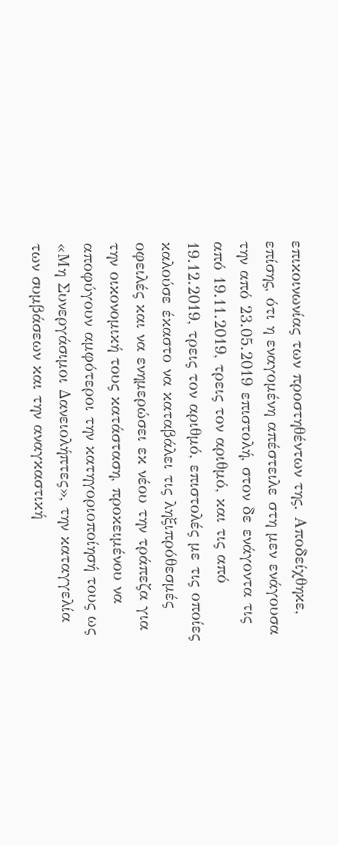επικοινωνίας των προστηθέντων της. Αποδείχθηκε, επίσης, ότι η εναγομένη απέστειλε στη μεν ενάγουσα την από 23.05.2019 επιστολή, στον δε ενάγοντα τις από 19.11.2019, τρεις τον αριθμό, και τις από 19.12.2019, τρεις τον αριθμό, επιστολές με τις οποίες καλούσε έκαστο να καταβάλει τις ληξιπρόθεσμές οφειλές και να ενημερώσει εκ νέου την τράπεζα για την οικονομική τους κατάσταση, προκειμένου να αποφύγουν αμφότεροι την κατηγοριοποίησή τους ως «Μη Συνεργάσιμοι Δανειολήπτες», την καταγγελία των συμβάσεων και την αναγκαστική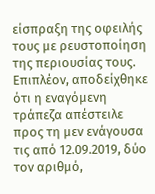είσπραξη της οφειλής τους με ρευστοποίηση της περιουσίας τους. Επιπλέον, αποδείχθηκε ότι η εναγόμενη τράπεζα απέστειλε προς τη μεν ενάγουσα τις από 12.09.2019, δύο τον αριθμό,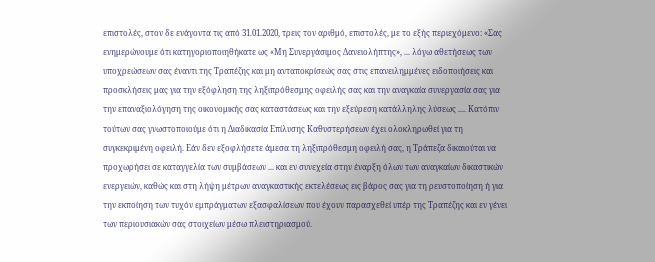επιστολές, στον δε ενάγοντα τις από 31.01.2020, τρεις τον αριθμό, επιστολές, με το εξής περιεχόμενο: «Σας ενημερώνουμε ότι κατηγοριοποιηθήκατε ως «Μη Συνεργάσιμος Δανειολήπτης», ... λόγω αθετήσεως των υποχρεώσεων σας έναντι της Τραπέζης και μη ανταποκρίσεώς σας στις επανειλημμένες ειδοποιήσεις και προσκλήσεις μας για την εξόφληση της ληξιπρόθεσμης οφειλής σας και την αναγκαία συνεργασία σας για την επαναξιολόγηση της οικονομικής σας καταστάσεως και την εξεύρεση κατάλληλης λύσεως .... Κατόπιν τούτων σας γνωστοποιούμε ότι η Διαδικασία Επίλυσης Καθυστερήσεων έχει ολοκληρωθεί για τη συγκεκριμένη οφειλή. Εάν δεν εξοφλήσετε άμεσα τη ληξιπρόθεσμη οφειλή σας, η Τράπεζα δικαιούται να προχωρήσει σε καταγγελία των συμβάσεων ... και εν συνεχεία στην έναρξη όλων των αναγκαίων δικαστικών ενεργειών, καθώς και στη λήψη μέτρων αναγκαστικής εκτελέσεως εις βάρος σας για τη ρευστοποίηση ή για την εκποίηση των τυχόν εμπράγματων εξασφαλίσεων που έχουν παρασχεθεί υπέρ της Τραπέζης και εν γένει των περιουσιακών σας στοιχείων μέσω πλειστηριασμού.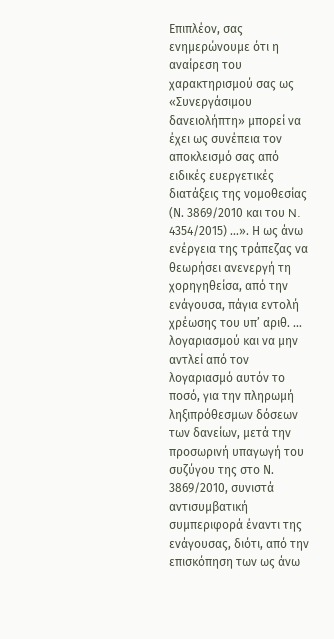Επιπλέον, σας ενημερώνουμε ότι η αναίρεση του χαρακτηρισμού σας ως «Συνεργάσιμου δανειολήπτη» μπορεί να έχει ως συνέπεια τον αποκλεισμό σας από ειδικές ευεργετικές διατάξεις της νομοθεσίας (Ν. 3869/2010 και του N. 4354/2015) ...». Η ως άνω ενέργεια της τράπεζας να θεωρήσει ανενεργή τη χορηγηθείσα, από την ενάγουσα, πάγια εντολή χρέωσης του υπ’ αριθ. ... λογαριασμού και να μην αντλεί από τον λογαριασμό αυτόν το ποσό, για την πληρωμή ληξιπρόθεσμων δόσεων των δανείων, μετά την προσωρινή υπαγωγή του συζύγου της στο Ν. 3869/2010, συνιστά αντισυμβατική συμπεριφορά έναντι της ενάγουσας, διότι, από την επισκόπηση των ως άνω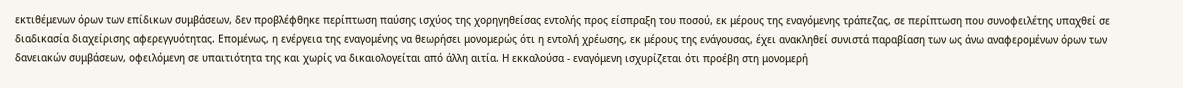εκτιθέμενων όρων των επίδικων συμβάσεων, δεν προβλέφθηκε περίπτωση παύσης ισχύος της χορηγηθείσας εντολής προς είσπραξη του ποσού, εκ μέρους της εναγόμενης τράπεζας, σε περίπτωση που συνοφειλέτης υπαχθεί σε διαδικασία διαχείρισης αφερεγγυότητας. Επομένως, η ενέργεια της εναγομένης να θεωρήσει μονομερώς ότι η εντολή χρέωσης, εκ μέρους της ενάγουσας, έχει ανακληθεί συνιστά παραβίαση των ως άνω αναφερομένων όρων των δανειακών συμβάσεων, οφειλόμενη σε υπαιτιότητα της και χωρίς να δικαιολογείται από άλλη αιτία. Η εκκαλούσα - εναγόμενη ισχυρίζεται ότι προέβη στη μονομερή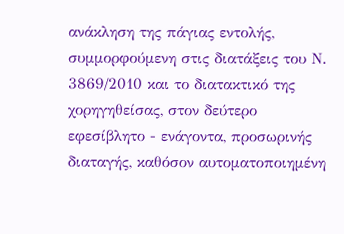ανάκληση της πάγιας εντολής, συμμορφούμενη στις διατάξεις του Ν. 3869/2010 και το διατακτικό της χορηγηθείσας, στον δεύτερο εφεσίβλητο - ενάγοντα, προσωρινής διαταγής, καθόσον αυτοματοποιημένη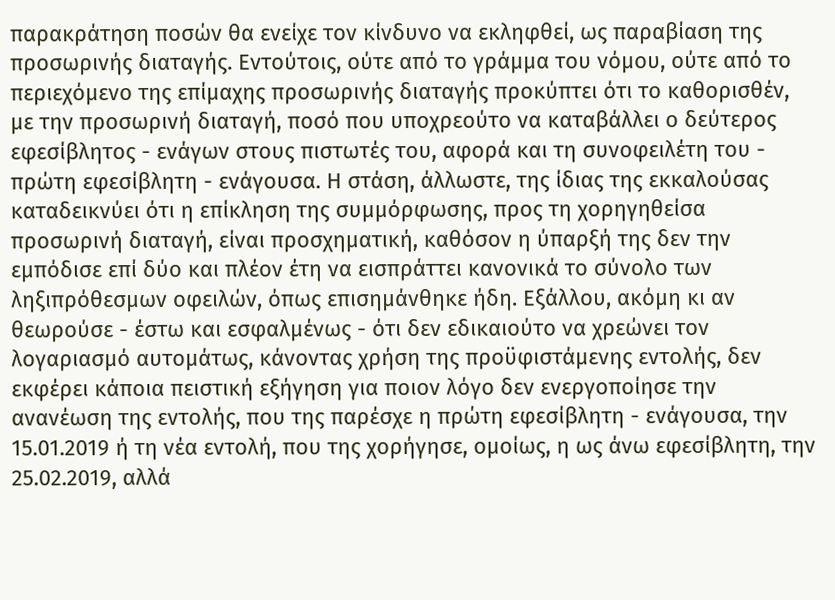παρακράτηση ποσών θα ενείχε τον κίνδυνο να εκληφθεί, ως παραβίαση της προσωρινής διαταγής. Εντούτοις, ούτε από το γράμμα του νόμου, ούτε από το περιεχόμενο της επίμαχης προσωρινής διαταγής προκύπτει ότι το καθορισθέν, με την προσωρινή διαταγή, ποσό που υποχρεούτο να καταβάλλει ο δεύτερος εφεσίβλητος - ενάγων στους πιστωτές του, αφορά και τη συνοφειλέτη του - πρώτη εφεσίβλητη - ενάγουσα. Η στάση, άλλωστε, της ίδιας της εκκαλούσας καταδεικνύει ότι η επίκληση της συμμόρφωσης, προς τη χορηγηθείσα προσωρινή διαταγή, είναι προσχηματική, καθόσον η ύπαρξή της δεν την εμπόδισε επί δύο και πλέον έτη να εισπράττει κανονικά το σύνολο των ληξιπρόθεσμων οφειλών, όπως επισημάνθηκε ήδη. Εξάλλου, ακόμη κι αν θεωρούσε - έστω και εσφαλμένως - ότι δεν εδικαιούτο να χρεώνει τον λογαριασμό αυτομάτως, κάνοντας χρήση της προϋφιστάμενης εντολής, δεν εκφέρει κάποια πειστική εξήγηση για ποιον λόγο δεν ενεργοποίησε την ανανέωση της εντολής, που της παρέσχε η πρώτη εφεσίβλητη - ενάγουσα, την 15.01.2019 ή τη νέα εντολή, που της χορήγησε, ομοίως, η ως άνω εφεσίβλητη, την 25.02.2019, αλλά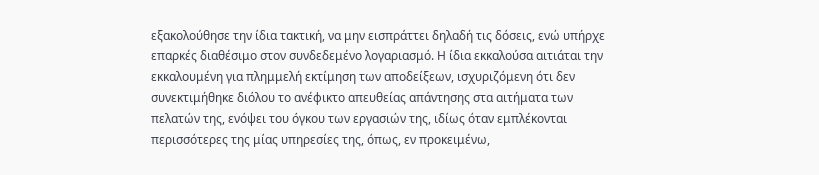εξακολούθησε την ίδια τακτική, να μην εισπράττει δηλαδή τις δόσεις, ενώ υπήρχε επαρκές διαθέσιμο στον συνδεδεμένο λογαριασμό. Η ίδια εκκαλούσα αιτιάται την εκκαλουμένη για πλημμελή εκτίμηση των αποδείξεων, ισχυριζόμενη ότι δεν συνεκτιμήθηκε διόλου το ανέφικτο απευθείας απάντησης στα αιτήματα των πελατών της, ενόψει του όγκου των εργασιών της, ιδίως όταν εμπλέκονται περισσότερες της μίας υπηρεσίες της, όπως, εν προκειμένω,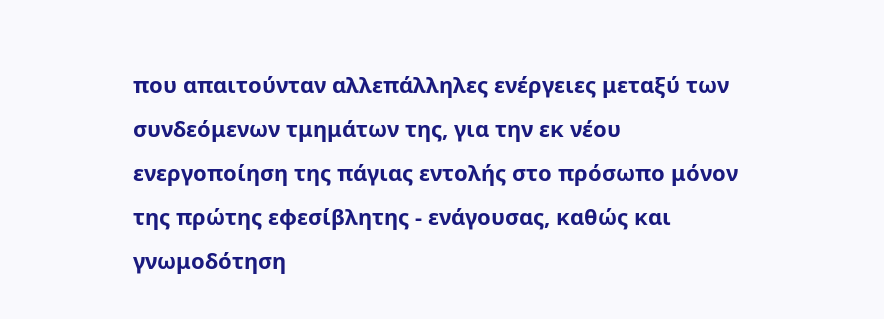που απαιτούνταν αλλεπάλληλες ενέργειες μεταξύ των συνδεόμενων τμημάτων της, για την εκ νέου ενεργοποίηση της πάγιας εντολής στο πρόσωπο μόνον της πρώτης εφεσίβλητης - ενάγουσας, καθώς και γνωμοδότηση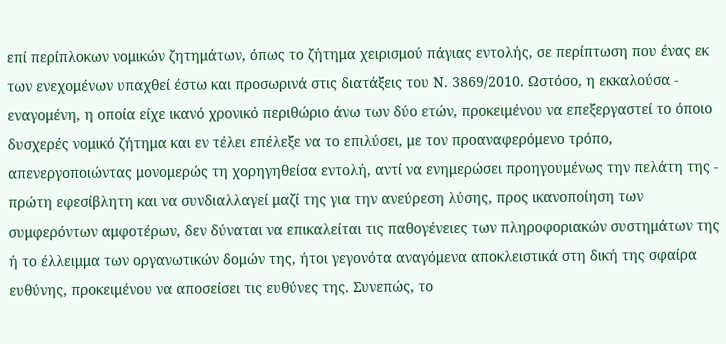επί περίπλοκων νομικών ζητημάτων, όπως το ζήτημα χειρισμού πάγιας εντολής, σε περίπτωση που ένας εκ των ενεχομένων υπαχθεί έστω και προσωρινά στις διατάξεις του Ν. 3869/2010. Ωστόσο, η εκκαλούσα - εναγομένη, η οποία είχε ικανό χρονικό περιθώριο άνω των δύο ετών, προκειμένου να επεξεργαστεί το όποιο δυσχερές νομικό ζήτημα και εν τέλει επέλεξε να το επιλύσει, με τον προαναφερόμενο τρόπο, απενεργοποιώντας μονομερώς τη χορηγηθείσα εντολή, αντί να ενημερώσει προηγουμένως την πελάτη της - πρώτη εφεσίβλητη και να συνδιαλλαγεί μαζί της για την ανεύρεση λύσης, προς ικανοποίηση των συμφερόντων αμφοτέρων, δεν δύναται να επικαλείται τις παθογένειες των πληροφοριακών συστημάτων της ή το έλλειμμα των οργανωτικών δομών της, ήτοι γεγονότα αναγόμενα αποκλειστικά στη δική της σφαίρα ευθύνης, προκειμένου να αποσείσει τις ευθύνες της. Συνεπώς, το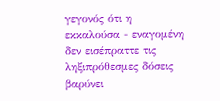γεγονός ότι η εκκαλούσα - εναγομένη δεν εισέπραττε τις ληξιπρόθεσμες δόσεις βαρύνει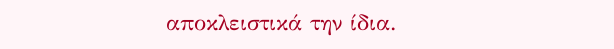αποκλειστικά την ίδια.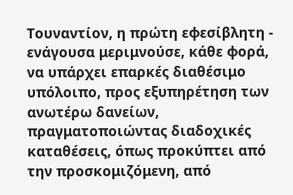Τουναντίον, η πρώτη εφεσίβλητη - ενάγουσα μεριμνούσε, κάθε φορά, να υπάρχει επαρκές διαθέσιμο υπόλοιπο, προς εξυπηρέτηση των ανωτέρω δανείων, πραγματοποιώντας διαδοχικές καταθέσεις, όπως προκύπτει από την προσκομιζόμενη, από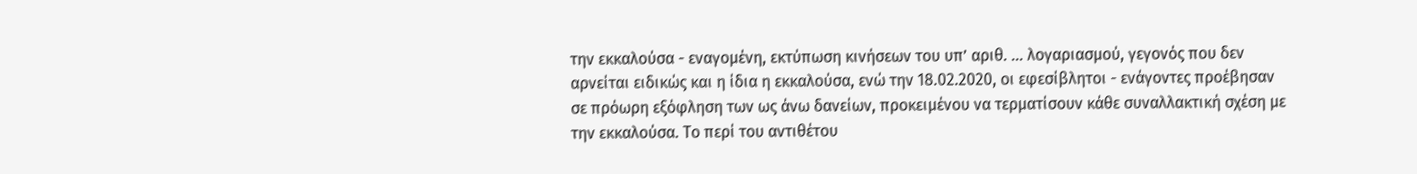την εκκαλούσα - εναγομένη, εκτύπωση κινήσεων του υπ’ αριθ. ... λογαριασμού, γεγονός που δεν αρνείται ειδικώς και η ίδια η εκκαλούσα, ενώ την 18.02.2020, οι εφεσίβλητοι - ενάγοντες προέβησαν σε πρόωρη εξόφληση των ως άνω δανείων, προκειμένου να τερματίσουν κάθε συναλλακτική σχέση με την εκκαλούσα. Το περί του αντιθέτου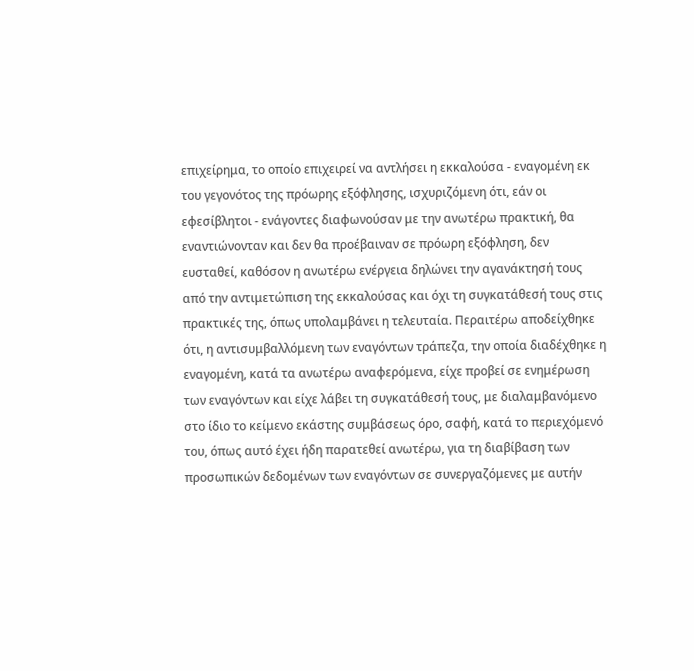επιχείρημα, το οποίο επιχειρεί να αντλήσει η εκκαλούσα - εναγομένη εκ του γεγονότος της πρόωρης εξόφλησης, ισχυριζόμενη ότι, εάν οι εφεσίβλητοι - ενάγοντες διαφωνούσαν με την ανωτέρω πρακτική, θα εναντιώνονταν και δεν θα προέβαιναν σε πρόωρη εξόφληση, δεν ευσταθεί, καθόσον η ανωτέρω ενέργεια δηλώνει την αγανάκτησή τους από την αντιμετώπιση της εκκαλούσας και όχι τη συγκατάθεσή τους στις πρακτικές της, όπως υπολαμβάνει η τελευταία. Περαιτέρω αποδείχθηκε ότι, η αντισυμβαλλόμενη των εναγόντων τράπεζα, την οποία διαδέχθηκε η εναγομένη, κατά τα ανωτέρω αναφερόμενα, είχε προβεί σε ενημέρωση των εναγόντων και είχε λάβει τη συγκατάθεσή τους, με διαλαμβανόμενο στο ίδιο το κείμενο εκάστης συμβάσεως όρο, σαφή, κατά το περιεχόμενό του, όπως αυτό έχει ήδη παρατεθεί ανωτέρω, για τη διαβίβαση των προσωπικών δεδομένων των εναγόντων σε συνεργαζόμενες με αυτήν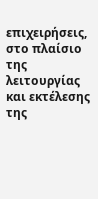επιχειρήσεις, στο πλαίσιο της λειτουργίας και εκτέλεσης της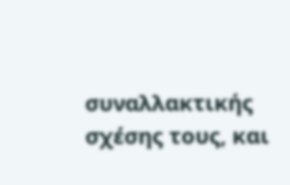συναλλακτικής σχέσης τους, και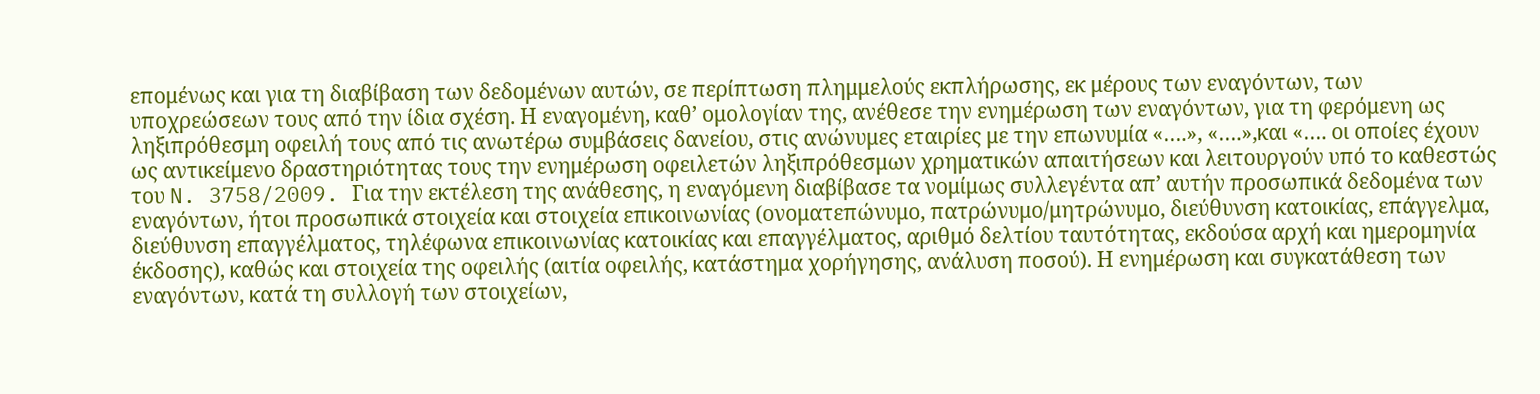επομένως και για τη διαβίβαση των δεδομένων αυτών, σε περίπτωση πλημμελούς εκπλήρωσης, εκ μέρους των εναγόντων, των υποχρεώσεων τους από την ίδια σχέση. Η εναγομένη, καθ’ ομολογίαν της, ανέθεσε την ενημέρωση των εναγόντων, για τη φερόμενη ως ληξιπρόθεσμη οφειλή τους από τις ανωτέρω συμβάσεις δανείου, στις ανώνυμες εταιρίες με την επωνυμία «….», «….»,και «…. οι οποίες έχουν ως αντικείμενο δραστηριότητας τους την ενημέρωση οφειλετών ληξιπρόθεσμων χρηματικών απαιτήσεων και λειτουργούν υπό το καθεστώς του N. 3758/2009. Για την εκτέλεση της ανάθεσης, η εναγόμενη διαβίβασε τα νομίμως συλλεγέντα απ’ αυτήν προσωπικά δεδομένα των εναγόντων, ήτοι προσωπικά στοιχεία και στοιχεία επικοινωνίας (ονοματεπώνυμο, πατρώνυμο/μητρώνυμο, διεύθυνση κατοικίας, επάγγελμα, διεύθυνση επαγγέλματος, τηλέφωνα επικοινωνίας κατοικίας και επαγγέλματος, αριθμό δελτίου ταυτότητας, εκδούσα αρχή και ημερομηνία έκδοσης), καθώς και στοιχεία της οφειλής (αιτία οφειλής, κατάστημα χορήγησης, ανάλυση ποσού). Η ενημέρωση και συγκατάθεση των εναγόντων, κατά τη συλλογή των στοιχείων,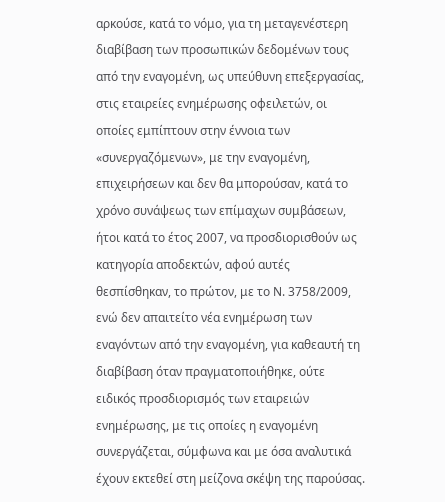αρκούσε, κατά το νόμο, για τη μεταγενέστερη διαβίβαση των προσωπικών δεδομένων τους από την εναγομένη, ως υπεύθυνη επεξεργασίας, στις εταιρείες ενημέρωσης οφειλετών, οι οποίες εμπίπτουν στην έννοια των «συνεργαζόμενων», με την εναγομένη, επιχειρήσεων και δεν θα μπορούσαν, κατά το χρόνο συνάψεως των επίμαχων συμβάσεων, ήτοι κατά το έτος 2007, να προσδιορισθούν ως κατηγορία αποδεκτών, αφού αυτές θεσπίσθηκαν, το πρώτον, με το Ν. 3758/2009, ενώ δεν απαιτείτο νέα ενημέρωση των εναγόντων από την εναγομένη, για καθεαυτή τη διαβίβαση όταν πραγματοποιήθηκε, ούτε ειδικός προσδιορισμός των εταιρειών ενημέρωσης, με τις οποίες η εναγομένη συνεργάζεται, σύμφωνα και με όσα αναλυτικά έχουν εκτεθεί στη μείζονα σκέψη της παρούσας.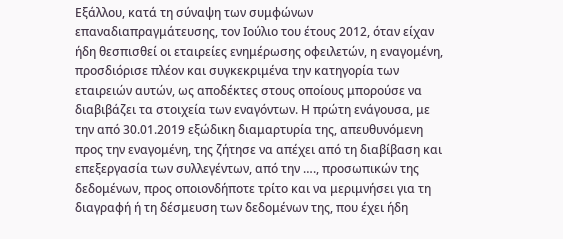Εξάλλου, κατά τη σύναψη των συμφώνων επαναδιαπραγμάτευσης, τον Ιούλιο του έτους 2012, όταν είχαν ήδη θεσπισθεί οι εταιρείες ενημέρωσης οφειλετών, η εναγομένη, προσδιόρισε πλέον και συγκεκριμένα την κατηγορία των εταιρειών αυτών, ως αποδέκτες στους οποίους μπορούσε να διαβιβάζει τα στοιχεία των εναγόντων. Η πρώτη ενάγουσα, με την από 30.01.2019 εξώδικη διαμαρτυρία της, απευθυνόμενη προς την εναγομένη, της ζήτησε να απέχει από τη διαβίβαση και επεξεργασία των συλλεγέντων, από την …., προσωπικών της δεδομένων, προς οποιονδήποτε τρίτο και να μεριμνήσει για τη διαγραφή ή τη δέσμευση των δεδομένων της, που έχει ήδη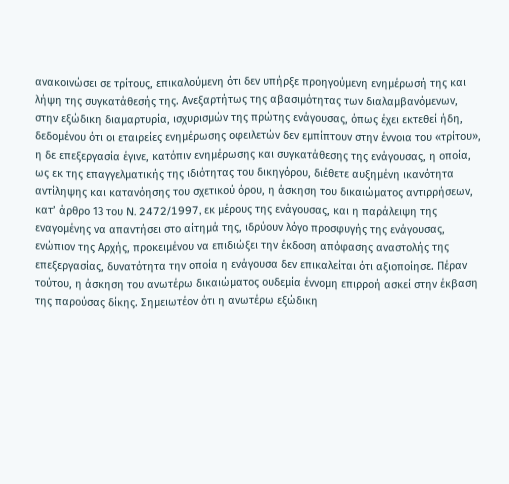ανακοινώσει σε τρίτους, επικαλούμενη ότι δεν υπήρξε προηγούμενη ενημέρωσή της και λήψη της συγκατάθεσής της. Ανεξαρτήτως της αβασιμότητας των διαλαμβανόμενων, στην εξώδικη διαμαρτυρία, ισχυρισμών της πρώτης ενάγουσας, όπως έχει εκτεθεί ήδη, δεδομένου ότι οι εταιρείες ενημέρωσης οφειλετών δεν εμπίπτουν στην έννοια του «τρίτου», η δε επεξεργασία έγινε, κατόπιν ενημέρωσης και συγκατάθεσης της ενάγουσας, η οποία, ως εκ της επαγγελματικής της ιδιότητας του δικηγόρου, διέθετε αυξημένη ικανότητα αντίληψης και κατανόησης του σχετικού όρου, η άσκηση του δικαιώματος αντιρρήσεων, κατ’ άρθρο 13 του N. 2472/1997, εκ μέρους της ενάγουσας, και η παράλειψη της εναγομένης να απαντήσει στο αίτημά της, ιδρύουν λόγο προσφυγής της ενάγουσας, ενώπιον της Αρχής, προκειμένου να επιδιώξει την έκδοση απόφασης αναστολής της επεξεργασίας, δυνατότητα την οποία η ενάγουσα δεν επικαλείται ότι αξιοποίησε. Πέραν τούτου, η άσκηση του ανωτέρω δικαιώματος ουδεμία έννομη επιρροή ασκεί στην έκβαση της παρούσας δίκης. Σημειωτέον ότι η ανωτέρω εξώδικη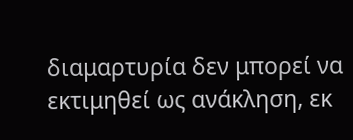διαμαρτυρία δεν μπορεί να εκτιμηθεί ως ανάκληση, εκ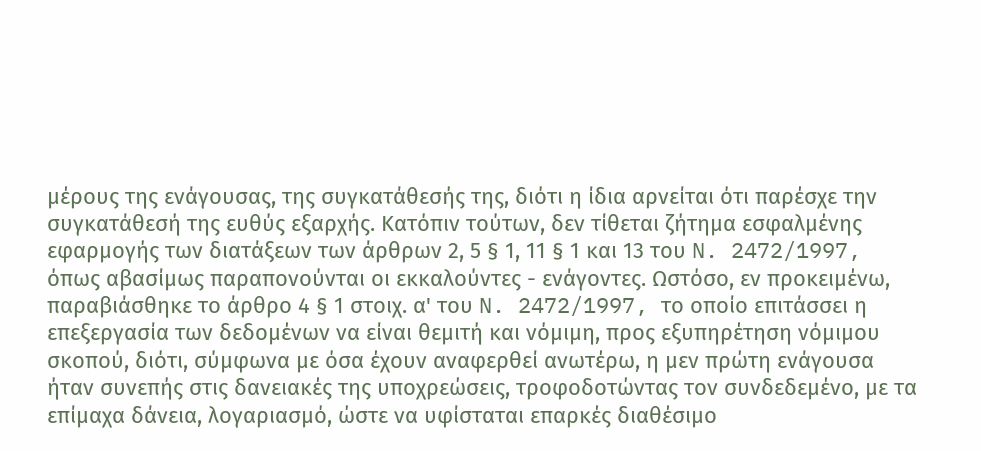μέρους της ενάγουσας, της συγκατάθεσής της, διότι η ίδια αρνείται ότι παρέσχε την συγκατάθεσή της ευθύς εξαρχής. Κατόπιν τούτων, δεν τίθεται ζήτημα εσφαλμένης εφαρμογής των διατάξεων των άρθρων 2, 5 § 1, 11 § 1 και 13 του N. 2472/1997, όπως αβασίμως παραπονούνται οι εκκαλούντες - ενάγοντες. Ωστόσο, εν προκειμένω, παραβιάσθηκε το άρθρο 4 § 1 στοιχ. α' του N. 2472/1997, το οποίο επιτάσσει η επεξεργασία των δεδομένων να είναι θεμιτή και νόμιμη, προς εξυπηρέτηση νόμιμου σκοπού, διότι, σύμφωνα με όσα έχουν αναφερθεί ανωτέρω, η μεν πρώτη ενάγουσα ήταν συνεπής στις δανειακές της υποχρεώσεις, τροφοδοτώντας τον συνδεδεμένο, με τα επίμαχα δάνεια, λογαριασμό, ώστε να υφίσταται επαρκές διαθέσιμο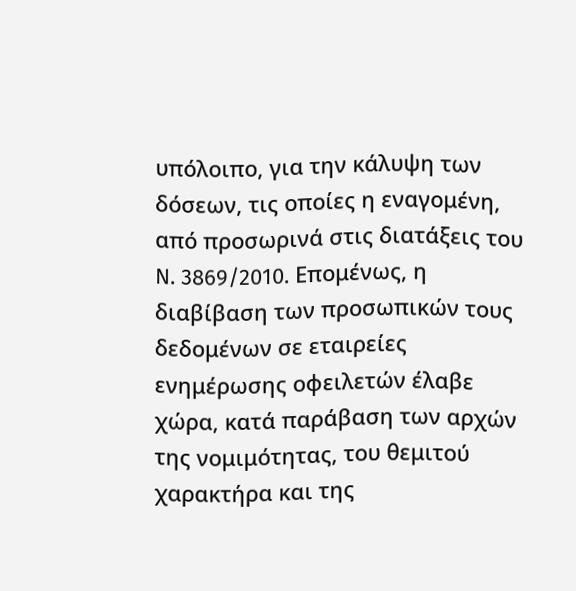υπόλοιπο, για την κάλυψη των δόσεων, τις οποίες η εναγομένη, από προσωρινά στις διατάξεις του N. 3869/2010. Επομένως, η διαβίβαση των προσωπικών τους δεδομένων σε εταιρείες ενημέρωσης οφειλετών έλαβε χώρα, κατά παράβαση των αρχών της νομιμότητας, του θεμιτού χαρακτήρα και της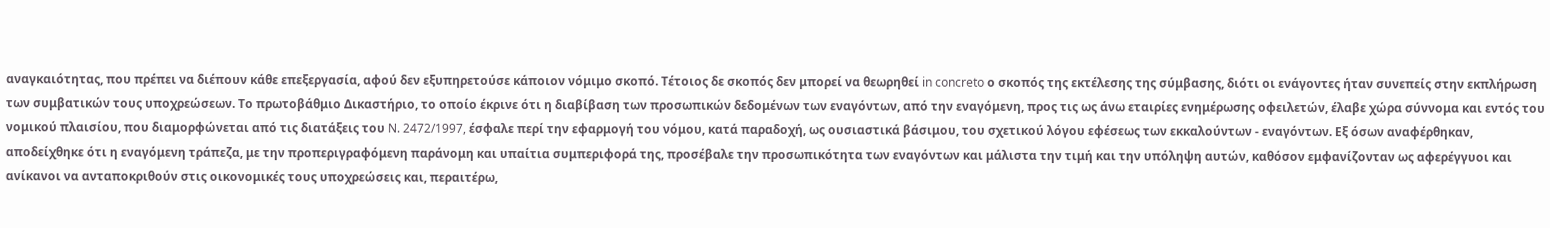αναγκαιότητας, που πρέπει να διέπουν κάθε επεξεργασία, αφού δεν εξυπηρετούσε κάποιον νόμιμο σκοπό. Τέτοιος δε σκοπός δεν μπορεί να θεωρηθεί in concreto ο σκοπός της εκτέλεσης της σύμβασης, διότι οι ενάγοντες ήταν συνεπείς στην εκπλήρωση των συμβατικών τους υποχρεώσεων. Το πρωτοβάθμιο Δικαστήριο, το οποίο έκρινε ότι η διαβίβαση των προσωπικών δεδομένων των εναγόντων, από την εναγόμενη, προς τις ως άνω εταιρίες ενημέρωσης οφειλετών, έλαβε χώρα σύννομα και εντός του νομικού πλαισίου, που διαμορφώνεται από τις διατάξεις του N. 2472/1997, έσφαλε περί την εφαρμογή του νόμου, κατά παραδοχή, ως ουσιαστικά βάσιμου, του σχετικού λόγου εφέσεως των εκκαλούντων - εναγόντων. Εξ όσων αναφέρθηκαν, αποδείχθηκε ότι η εναγόμενη τράπεζα, με την προπεριγραφόμενη παράνομη και υπαίτια συμπεριφορά της, προσέβαλε την προσωπικότητα των εναγόντων και μάλιστα την τιμή και την υπόληψη αυτών, καθόσον εμφανίζονταν ως αφερέγγυοι και ανίκανοι να ανταποκριθούν στις οικονομικές τους υποχρεώσεις και, περαιτέρω,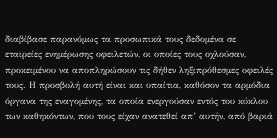διαβίβασε παρανόμως τα προσωπικά τους δεδομένα σε εταιρείες ενημέρωσης οφειλετών, οι οποίες τους οχλούσαν, προκειμένου να αποπληρώσουν τις δήθεν ληξιπρόθεσμες οφειλές τους. Η προσβολή αυτή είναι και υπαίτια, καθόσον τα αρμόδια όργανα της εναγομένης, τα οποία ενεργούσαν εντός του κύκλου των καθηκόντων, που τους είχαν ανατεθεί απ’ αυτήν, από βαριά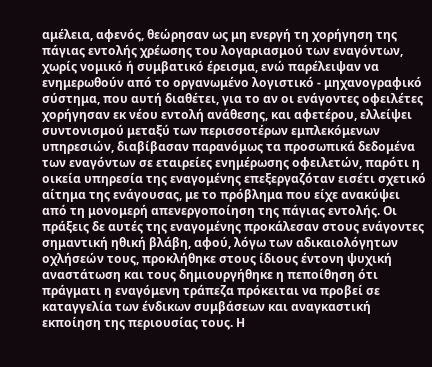αμέλεια, αφενός, θεώρησαν ως μη ενεργή τη χορήγηση της πάγιας εντολής χρέωσης του λογαριασμού των εναγόντων, χωρίς νομικό ή συμβατικό έρεισμα, ενώ παρέλειψαν να ενημερωθούν από το οργανωμένο λογιστικό - μηχανογραφικό σύστημα, που αυτή διαθέτει, για το αν οι ενάγοντες οφειλέτες χορήγησαν εκ νέου εντολή ανάθεσης, και αφετέρου, ελλείψει συντονισμού μεταξύ των περισσοτέρων εμπλεκόμενων υπηρεσιών, διαβίβασαν παρανόμως τα προσωπικά δεδομένα των εναγόντων σε εταιρείες ενημέρωσης οφειλετών, παρότι η οικεία υπηρεσία της εναγομένης επεξεργαζόταν εισέτι σχετικό αίτημα της ενάγουσας, με το πρόβλημα που είχε ανακύψει από τη μονομερή απενεργοποίηση της πάγιας εντολής. Οι πράξεις δε αυτές της εναγομένης προκάλεσαν στους ενάγοντες σημαντική ηθική βλάβη, αφού, λόγω των αδικαιολόγητων οχλήσεών τους, προκλήθηκε στους ίδιους έντονη ψυχική αναστάτωση και τους δημιουργήθηκε η πεποίθηση ότι πράγματι η εναγόμενη τράπεζα πρόκειται να προβεί σε καταγγελία των ένδικων συμβάσεων και αναγκαστική εκποίηση της περιουσίας τους. Η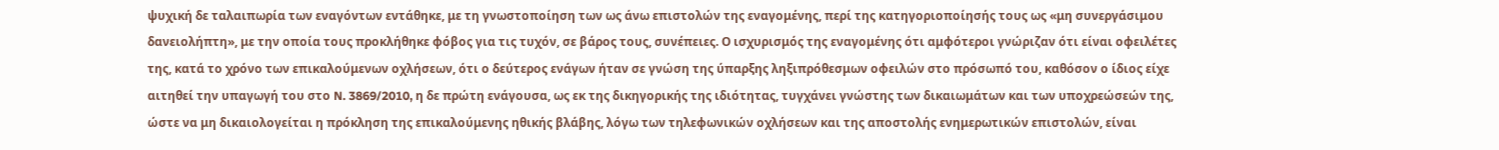ψυχική δε ταλαιπωρία των εναγόντων εντάθηκε, με τη γνωστοποίηση των ως άνω επιστολών της εναγομένης, περί της κατηγοριοποίησής τους ως «μη συνεργάσιμου δανειολήπτη», με την οποία τους προκλήθηκε φόβος για τις τυχόν, σε βάρος τους, συνέπειες. Ο ισχυρισμός της εναγομένης ότι αμφότεροι γνώριζαν ότι είναι οφειλέτες της, κατά το χρόνο των επικαλούμενων οχλήσεων, ότι ο δεύτερος ενάγων ήταν σε γνώση της ύπαρξης ληξιπρόθεσμων οφειλών στο πρόσωπό του, καθόσον ο ίδιος είχε αιτηθεί την υπαγωγή του στο N. 3869/2010, η δε πρώτη ενάγουσα, ως εκ της δικηγορικής της ιδιότητας, τυγχάνει γνώστης των δικαιωμάτων και των υποχρεώσεών της, ώστε να μη δικαιολογείται η πρόκληση της επικαλούμενης ηθικής βλάβης, λόγω των τηλεφωνικών οχλήσεων και της αποστολής ενημερωτικών επιστολών, είναι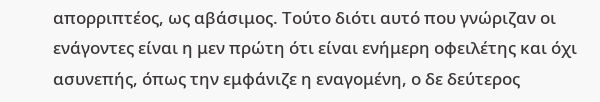απορριπτέος, ως αβάσιμος. Τούτο διότι αυτό που γνώριζαν οι ενάγοντες είναι η μεν πρώτη ότι είναι ενήμερη οφειλέτης και όχι ασυνεπής, όπως την εμφάνιζε η εναγομένη, ο δε δεύτερος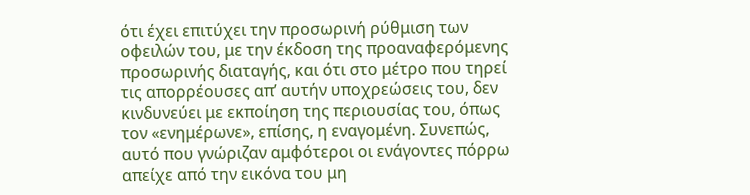ότι έχει επιτύχει την προσωρινή ρύθμιση των οφειλών του, με την έκδοση της προαναφερόμενης προσωρινής διαταγής, και ότι στο μέτρο που τηρεί τις απορρέουσες απ’ αυτήν υποχρεώσεις του, δεν κινδυνεύει με εκποίηση της περιουσίας του, όπως τον «ενημέρωνε», επίσης, η εναγομένη. Συνεπώς, αυτό που γνώριζαν αμφότεροι οι ενάγοντες πόρρω απείχε από την εικόνα του μη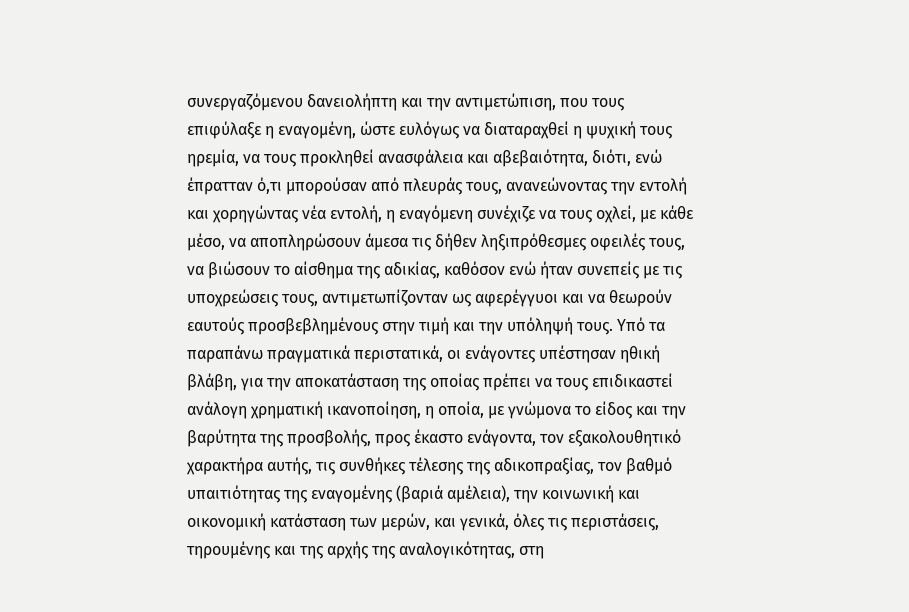συνεργαζόμενου δανειολήπτη και την αντιμετώπιση, που τους επιφύλαξε η εναγομένη, ώστε ευλόγως να διαταραχθεί η ψυχική τους ηρεμία, να τους προκληθεί ανασφάλεια και αβεβαιότητα, διότι, ενώ έπρατταν ό,τι μπορούσαν από πλευράς τους, ανανεώνοντας την εντολή και χορηγώντας νέα εντολή, η εναγόμενη συνέχιζε να τους οχλεί, με κάθε μέσο, να αποπληρώσουν άμεσα τις δήθεν ληξιπρόθεσμες οφειλές τους, να βιώσουν το αίσθημα της αδικίας, καθόσον ενώ ήταν συνεπείς με τις υποχρεώσεις τους, αντιμετωπίζονταν ως αφερέγγυοι και να θεωρούν εαυτούς προσβεβλημένους στην τιμή και την υπόληψή τους. Υπό τα παραπάνω πραγματικά περιστατικά, οι ενάγοντες υπέστησαν ηθική βλάβη, για την αποκατάσταση της οποίας πρέπει να τους επιδικαστεί ανάλογη χρηματική ικανοποίηση, η οποία, με γνώμονα το είδος και την βαρύτητα της προσβολής, προς έκαστο ενάγοντα, τον εξακολουθητικό χαρακτήρα αυτής, τις συνθήκες τέλεσης της αδικοπραξίας, τον βαθμό υπαιτιότητας της εναγομένης (βαριά αμέλεια), την κοινωνική και οικονομική κατάσταση των μερών, και γενικά, όλες τις περιστάσεις, τηρουμένης και της αρχής της αναλογικότητας, στη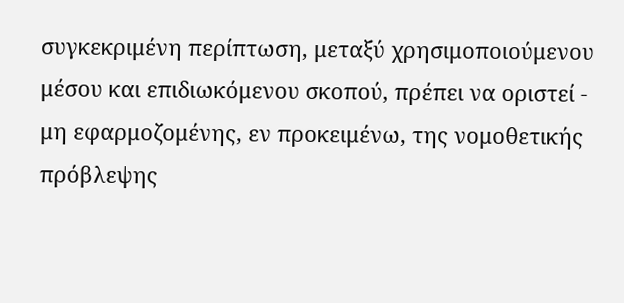συγκεκριμένη περίπτωση, μεταξύ χρησιμοποιούμενου μέσου και επιδιωκόμενου σκοπού, πρέπει να οριστεί - μη εφαρμοζομένης, εν προκειμένω, της νομοθετικής πρόβλεψης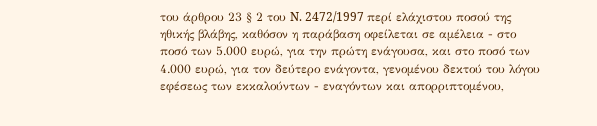του άρθρου 23 § 2 του N. 2472/1997 περί ελάχιστου ποσού της ηθικής βλάβης, καθόσον η παράβαση οφείλεται σε αμέλεια - στο ποσό των 5.000 ευρώ, για την πρώτη ενάγουσα, και στο ποσό των 4.000 ευρώ, για τον δεύτερο ενάγοντα, γενομένου δεκτού του λόγου εφέσεως των εκκαλούντων - εναγόντων και απορριπτομένου,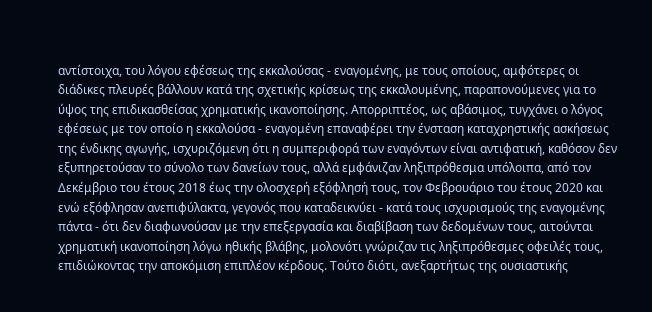αντίστοιχα, του λόγου εφέσεως της εκκαλούσας - εναγομένης, με τους οποίους, αμφότερες οι διάδικες πλευρές βάλλουν κατά της σχετικής κρίσεως της εκκαλουμένης, παραπονούμενες για το ύψος της επιδικασθείσας χρηματικής ικανοποίησης. Απορριπτέος, ως αβάσιμος, τυγχάνει ο λόγος εφέσεως με τον οποίο η εκκαλούσα - εναγομένη επαναφέρει την ένσταση καταχρηστικής ασκήσεως της ένδικης αγωγής, ισχυριζόμενη ότι η συμπεριφορά των εναγόντων είναι αντιφατική, καθόσον δεν εξυπηρετούσαν το σύνολο των δανείων τους, αλλά εμφάνιζαν ληξιπρόθεσμα υπόλοιπα, από τον Δεκέμβριο του έτους 2018 έως την ολοσχερή εξόφλησή τους, τον Φεβρουάριο του έτους 2020 και ενώ εξόφλησαν ανεπιφύλακτα, γεγονός που καταδεικνύει - κατά τους ισχυρισμούς της εναγομένης πάντα - ότι δεν διαφωνούσαν με την επεξεργασία και διαβίβαση των δεδομένων τους, αιτούνται χρηματική ικανοποίηση λόγω ηθικής βλάβης, μολονότι γνώριζαν τις ληξιπρόθεσμες οφειλές τους, επιδιώκοντας την αποκόμιση επιπλέον κέρδους. Τούτο διότι, ανεξαρτήτως της ουσιαστικής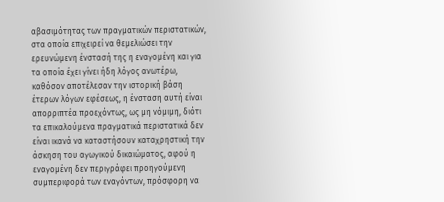αβασιμότητας των πραγματικών περιστατικών, στα οποία επιχειρεί να θεμελιώσει την ερευνώμενη ένστασή της η εναγομένη και για τα οποία έχει γίνει ήδη λόγος ανωτέρω, καθόσον αποτέλεσαν την ιστορική βάση έτερων λόγων εφέσεως, η ένσταση αυτή είναι απορριπτέα προεχόντως, ως μη νόμιμη, διότι τα επικαλούμενα πραγματικά περιστατικά δεν είναι ικανά να καταστήσουν καταχρηστική την άσκηση του αγωγικού δικαιώματος, αφού η εναγομένη δεν περιγράφει προηγούμενη συμπεριφορά των εναγόντων, πρόσφορη να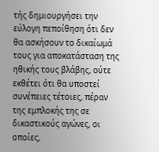τής δημιουργήσει την εύλογη πεποίθηση ότι δεν θα ασκήσουν το δικαίωμά τους για αποκατάσταση της ηθικής τους βλάβης, ούτε εκθέτει ότι θα υποστεί συνέπειες τέτοιες, πέραν της εμπλοκής της σε δικαστικούς αγώνες, οι οποίες,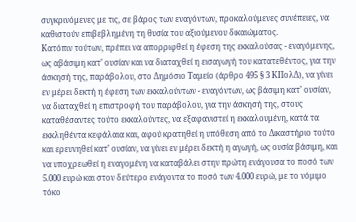συγκρινόμενες με τις, σε βάρος των εναγόντων, προκαλούμενες συνέπειες, να καθιστούν επιβεβλημένη τη θυσία του αξιούμενου δικαιώματος.
Κατόπιν τούτων, πρέπει να απορριφθεί η έφεση της εκκαλούσας - εναγόμενης, ως αβάσιμη κατ’ ουσίαν και να διαταχθεί η εισαγωγή του κατατεθέντος, για την άσκησή της, παράβολου, στο Δημόσιο Ταμείο (άρθρο 495 § 3 ΚΠολΔ), να γίνει εν μέρει δεκτή η έφεση των εκκαλούντων - εναγόντων, ως βάσιμη κατ’ ουσίαν, να διαταχθεί η επιστροφή του παράβολου, για την άσκησή της, στους καταθέσαντες τούτο εκκαλούντες, να εξαφανιστεί η εκκαλουμένη, κατά τα εκκληθέντα κεφάλαια και, αφού κρατηθεί η υπόθεση από το Δικαστήριο τούτο και ερευνηθεί κατ’ ουσίαν, να γίνει εν μέρει δεκτή η αγωγή, ως ουσία βάσιμη, και να υποχρεωθεί η εναγομένη να καταβάλει στην πρώτη ενάγουσα το ποσό των 5.000 ευρώ και στον δεύτερο ενάγοντα το ποσό των 4.000 ευρώ, με το νόμιμο τόκο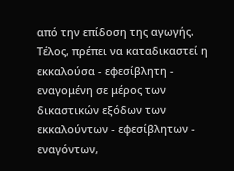από την επίδοση της αγωγής. Τέλος, πρέπει να καταδικαστεί η εκκαλούσα - εφεσίβλητη - εναγομένη σε μέρος των δικαστικών εξόδων των εκκαλούντων - εφεσίβλητων - εναγόντων,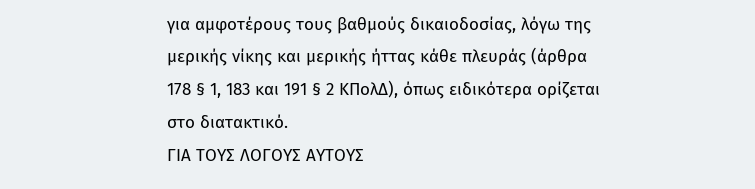για αμφοτέρους τους βαθμούς δικαιοδοσίας, λόγω της μερικής νίκης και μερικής ήττας κάθε πλευράς (άρθρα 178 § 1, 183 και 191 § 2 ΚΠολΔ), όπως ειδικότερα ορίζεται στο διατακτικό.
ΓΙΑ ΤΟΥΣ ΛΟΓΟΥΣ ΑΥΤΟΥΣ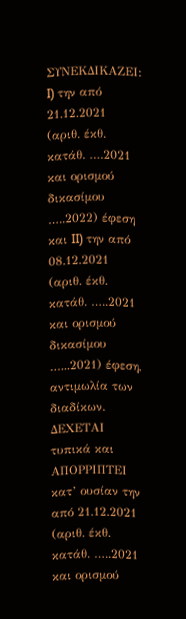ΣΥΝΕΚΔΙΚΑΖΕΙ: I) την από 21.12.2021 (αριθ. έκθ. κατάθ. ….2021 και ορισμού δικασίμου …..2022) έφεση και II) την από 08.12.2021 (αριθ. έκθ. κατάθ. …..2021 και ορισμού δικασίμου …...2021) έφεση, αντιμωλία των διαδίκων.
ΔΕΧΕΤΑΙ τυπικά και ΑΠΟΡΡΙΠΤΕΙ κατ’ ουσίαν την από 21.12.2021 (αριθ. έκθ. κατάθ. …..2021 και ορισμού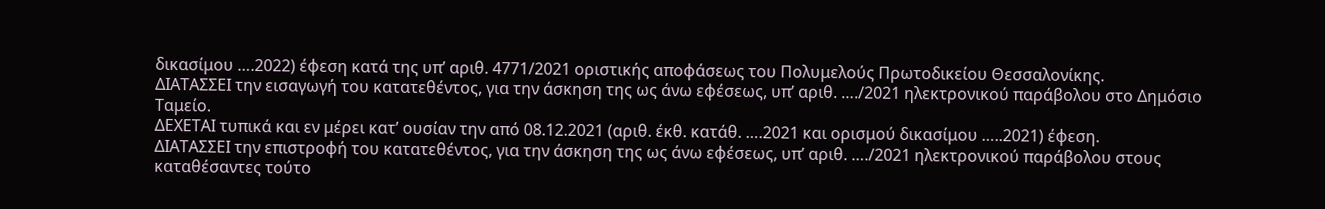δικασίμου ….2022) έφεση κατά της υπ’ αριθ. 4771/2021 οριστικής αποφάσεως του Πολυμελούς Πρωτοδικείου Θεσσαλονίκης.
ΔΙΑΤΑΣΣΕΙ την εισαγωγή του κατατεθέντος, για την άσκηση της ως άνω εφέσεως, υπ’ αριθ. …./2021 ηλεκτρονικού παράβολου στο Δημόσιο Ταμείο.
ΔΕΧΕΤΑΙ τυπικά και εν μέρει κατ’ ουσίαν την από 08.12.2021 (αριθ. έκθ. κατάθ. ….2021 και ορισμού δικασίμου …..2021) έφεση.
ΔΙΑΤΑΣΣΕΙ την επιστροφή του κατατεθέντος, για την άσκηση της ως άνω εφέσεως, υπ’ αριθ. …./2021 ηλεκτρονικού παράβολου στους καταθέσαντες τούτο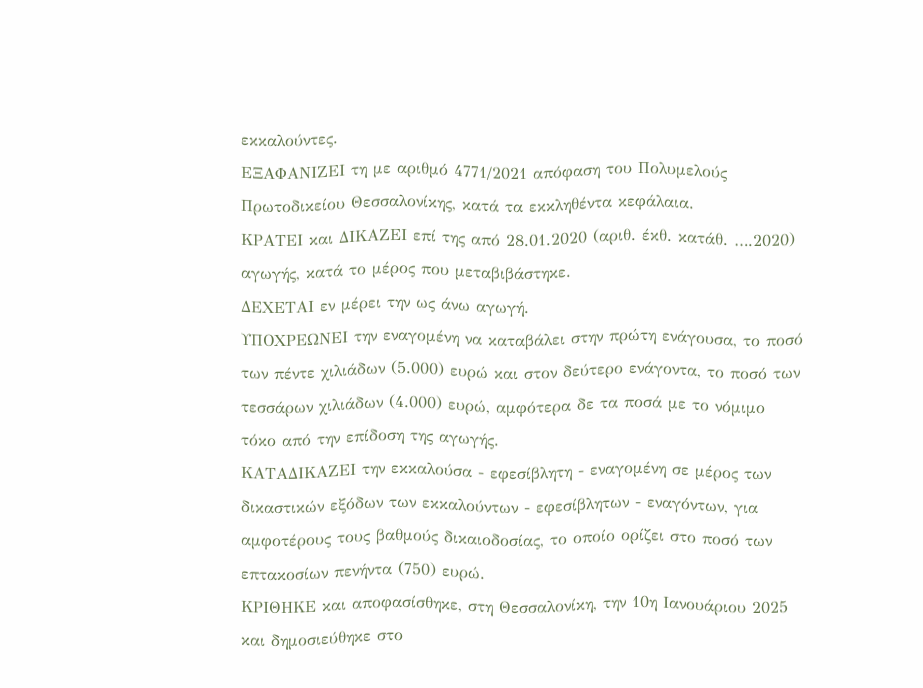εκκαλούντες.
ΕΞΑΦΑΝΙΖΕΙ τη με αριθμό 4771/2021 απόφαση του Πολυμελούς Πρωτοδικείου Θεσσαλονίκης, κατά τα εκκληθέντα κεφάλαια.
ΚΡΑΤΕΙ και ΔΙΚΑΖΕΙ επί της από 28.01.2020 (αριθ. έκθ. κατάθ. ….2020) αγωγής, κατά το μέρος που μεταβιβάστηκε.
ΔΕΧΕΤΑΙ εν μέρει την ως άνω αγωγή.
ΥΠΟΧΡΕΩΝΕΙ την εναγομένη να καταβάλει στην πρώτη ενάγουσα, το ποσό των πέντε χιλιάδων (5.000) ευρώ και στον δεύτερο ενάγοντα, το ποσό των τεσσάρων χιλιάδων (4.000) ευρώ, αμφότερα δε τα ποσά με το νόμιμο τόκο από την επίδοση της αγωγής.
ΚΑΤΑΔΙΚΑΖΕΙ την εκκαλούσα - εφεσίβλητη - εναγομένη σε μέρος των δικαστικών εξόδων των εκκαλούντων - εφεσίβλητων - εναγόντων, για αμφοτέρους τους βαθμούς δικαιοδοσίας, το οποίο ορίζει στο ποσό των επτακοσίων πενήντα (750) ευρώ.
ΚΡΙΘΗΚΕ και αποφασίσθηκε, στη Θεσσαλονίκη, την 10η Ιανουάριου 2025 και δημοσιεύθηκε στο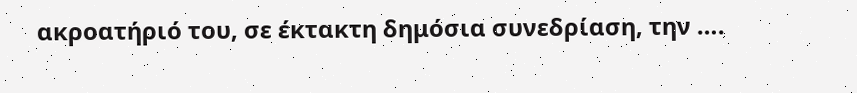ακροατήριό του, σε έκτακτη δημόσια συνεδρίαση, την ….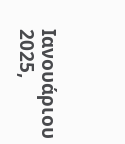Ιανουάριου 2025,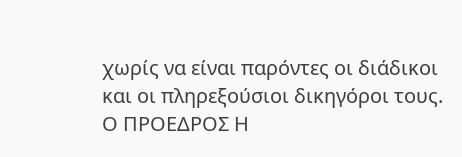χωρίς να είναι παρόντες οι διάδικοι και οι πληρεξούσιοι δικηγόροι τους.
Ο ΠΡΟΕΔΡΟΣ Η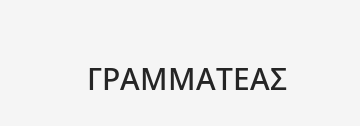ΓΡΑΜΜΑΤΕΑΣ